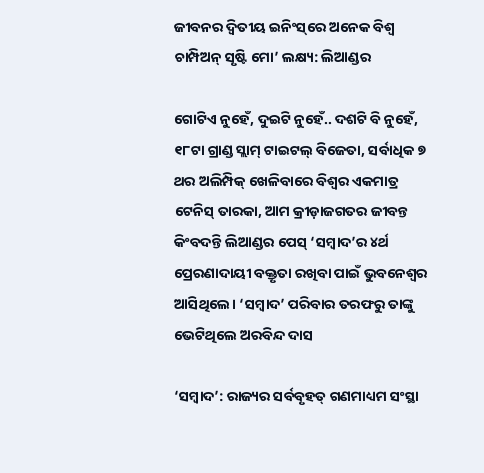ଜୀବନର ଦ୍ବିତୀୟ ଇନିଂସ୍‌ରେ ଅନେକ ବିଶ୍ବ ଚାମ୍ପିଅନ୍ ସୃଷ୍ଟି ମୋ’ ଲକ୍ଷ୍ୟ: ଲିଆଣ୍ଡର

ଗୋଟିଏ ନୁହେଁ, ଦୁଇଟି ନୁହେଁ.. ଦଶଟି ବି ନୁହେଁ, ୧୮ଟା ଗ୍ରାଣ୍ଡ ସ୍ଲାମ୍ ଟାଇଟଲ୍ ବିଜେତା, ସର୍ବାଧିକ ୭ ଥର ଅଲିମ୍ପିକ୍ ଖେଳିବାରେ ବିଶ୍ବର ଏକମାତ୍ର ଟେନିସ୍ ତାରକା, ଆମ କ୍ରୀଡ଼ାଜଗତର ଜୀବନ୍ତ କିଂବଦନ୍ତି ଲିଆଣ୍ଡର ପେସ୍ ‘ସମ୍ବାଦ’ର ୪ର୍ଥ ପ୍ରେରଣାଦାୟୀ ବକ୍ତୃତା ରଖିବା ପାଇଁ ଭୁବନେଶ୍ବର ଆସିଥିଲେ। ‘ସମ୍ବାଦ’ ପରିବାର ତରଫରୁ ତାଙ୍କୁ ଭେଟିଥିଲେ ଅରବିନ୍ଦ ଦାସ

‘ସମ୍ବାଦ’: ରାଜ୍ୟର ସର୍ବବୃହତ୍ ଗଣମାଧ୍ୟମ ସଂସ୍ଥା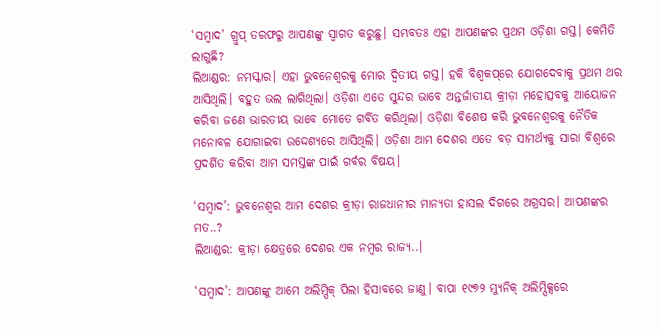‘ସମ୍ବାଦ’ ଗ୍ରୁପ୍ ତରଫରୁ ଆପଣଙ୍କୁ ସ୍ବାଗତ କରୁଛୁ। ସମ୍ଭବତଃ ଏହା ଆପଣଙ୍କର ପ୍ରଥମ ଓଡ଼ିଶା ଗସ୍ତ। କେମିତି ଲାଗୁଛି?
ଲିଆଣ୍ଡର: ନମସ୍କାର। ଏହା ଭୁବନେଶ୍ବରକୁ ମୋର ଦ୍ବିତୀୟ ଗସ୍ତ। ହକି ବିଶ୍ବକପ୍‌ରେ ଯୋଗଦେବାକୁ ପ୍ରଥମ ଥର ଆସିଥିଲି। ବହୁତ ଭଲ ଲାଗିଥିଲା। ଓଡ଼ିଶା ଏତେ ସୁନ୍ଦର ଭାବେ ଅନ୍ତର୍ଜାତୀୟ କ୍ରୀଡ଼ା ମହୋତ୍ସବକୁ ଆୟୋଜନ କରିବା ଜଣେ ଭାରତୀୟ ଭାବେ ମୋତେ ଗର୍ବିତ କରିଥିଲା। ଓଡ଼ିଶା ବିଶେଷ କରି ଭୁବନେଶ୍ବରକୁ ନୈତିକ ମନୋବଳ ଯୋଗାଇବା ଉଦ୍ଦେଶ୍ୟରେ ଆସିଥିଲି। ଓଡ଼ିଶା ଆମ ଦେଶର ଏତେ ବଡ଼ ସାମର୍ଥ୍ୟକୁ ସାରା ବିଶ୍ବରେ ପ୍ରଦର୍ଶିତ କରିବା ଆମ ସମସ୍ତଙ୍କ ପାଇଁ ଗର୍ବର ବିଷୟ।

‘ସମ୍ବାଦ’: ଭୁବନେଶ୍ବର ଆମ ଦେଶର କ୍ରୀଡ଼ା ରାଜଧାନୀର ମାନ୍ୟତା ହାସଲ ଦିଗରେ ଅଗ୍ରସର। ଆପଣଙ୍କର ମତ..?
ଲିଆଣ୍ଡର: କ୍ରୀଡ଼ା କ୍ଷେତ୍ରରେ ଦେଶର ଏକ ନମ୍ବର ରାଜ୍ୟ..।

‘ସମ୍ବାଦ’: ଆପଣଙ୍କୁ ଆମେ ଅଲିମ୍ପିକ୍ ପିଲା ହିସାବରେ ଜାଣୁ। ବାପା ୧୯୭୨ ମ୍ୟୁନିକ୍ ଅଲିମ୍ପିକ୍ସରେ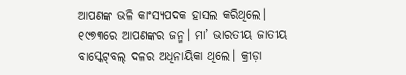ଆପଣଙ୍କ ଭଳି କାଂସ୍ୟପଦକ ହାସଲ କରିଥିଲେ। ୧୯୭୩ରେ ଆପଣଙ୍କର ଜନ୍ମ। ମା’ ଭାରତୀୟ ଜାତୀୟ ବାସ୍କେଟ୍‌ବଲ୍‌ ଦଳର ଅଧିନାୟିକା ଥିଲେ। କ୍ରୀଡ଼ା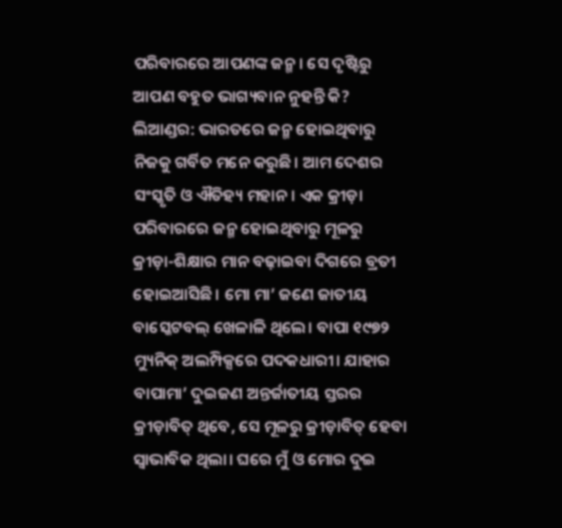ପରିବାରରେ ଆପଣଙ୍କ ଜନ୍ମ। ସେ ଦୃଷ୍ଟିରୁ ଆପଣ ବହୁତ ଭାଗ୍ୟବାନ ନୁହନ୍ତି କି?
ଲିଆଣ୍ଡର: ଭାରତରେ ଜନ୍ମ ହୋଇଥିବାରୁ ନିଜକୁ ଗର୍ବିତ ମନେ କରୁଛି। ଆମ ଦେଶର ସଂସ୍କୃତି ଓ ଐତିହ୍ୟ ମହାନ। ଏକ କ୍ରୀଡ଼ା ପରିବାରରେ ଜନ୍ମ ହୋଇଥିବାରୁ ମୂଳରୁ କ୍ରୀଡ଼ା-ଶିକ୍ଷାର ମାନ ବଢ଼ାଇବା ଦିଗରେ ବ୍ରତୀ ହୋଇଆସିଛି। ମୋ ମା’ ଜଣେ ଜାତୀୟ ବାସ୍କେଟବଲ୍ ଖେଳାଳି ଥିଲେ। ବାପା ୧୯୭୨ ମ୍ୟୁନିକ୍ ଅଲମ୍ପିକ୍ସରେ ପଦକଧାରୀ। ଯାହାର ବାପାମା’ ଦୁଇଜଣ ଅନ୍ତର୍ଜାତୀୟ ସ୍ତରର କ୍ରୀଡ଼ାବିତ୍‌ ଥିବେ, ସେ ମୂଳରୁ କ୍ରୀଡ଼ାବିତ୍‌ ହେବା ସ୍ବାଭାବିକ ଥିଲା। ଘରେ ମୁଁ ଓ ମୋର ଦୁଇ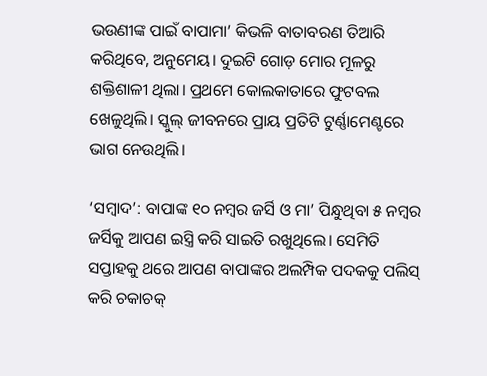ଭଉଣୀଙ୍କ ପାଇଁ ବାପାମା’ କିଭଳି ବାତାବରଣ ତିଆରି କରିଥିବେ, ଅନୁମେୟ। ଦୁଇଟି ଗୋଡ଼ ମୋର ମୂଳରୁ ଶକ୍ତିଶାଳୀ ଥିଲା। ପ୍ରଥମେ କୋଲକାତାରେ ଫୁଟବଲ ଖେଳୁଥିଲି। ସ୍କୁଲ୍ ଜୀବନରେ ପ୍ରାୟ ପ୍ରତିଟି ଟୁର୍ଣ୍ଣାମେଣ୍ଟରେ ଭାଗ ନେଉଥିଲି।

‘ସମ୍ବାଦ’: ବାପାଙ୍କ ୧୦ ନମ୍ବର ଜର୍ସି ଓ ମା’ ପିନ୍ଧୁଥିବା ୫ ନମ୍ବର ଜର୍ସିକୁ ଆପଣ ଇସ୍ତ୍ରି କରି ସାଇତି ରଖୁଥିଲେ। ସେମିତି ସପ୍ତାହକୁ ଥରେ ଆପଣ ବାପାଙ୍କର ଅଲମ୍ପିକ ପଦକକୁ ପଲିସ୍ କରି ଚକାଚକ୍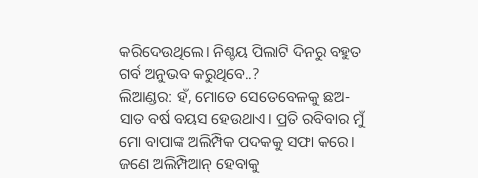କରିଦେଉଥିଲେ। ନିଶ୍ଚୟ ପିଲାଟି ଦିନରୁ ବହୁତ ଗର୍ବ ଅନୁଭବ କରୁଥିବେ..?
ଲିଆଣ୍ଡର: ହଁ, ମୋତେ ସେତେବେ‌ଳକୁ ଛଅ-ସାତ ବର୍ଷ ବୟସ ହେଉଥାଏ। ପ୍ରତି ରବିବାର ମୁଁ ମୋ ବାପାଙ୍କ ଅଲିମ୍ପିକ ପଦକକୁ ସଫା କରେ। ଜଣେ ଅଲିମ୍ପିଆନ୍ ହେବାକୁ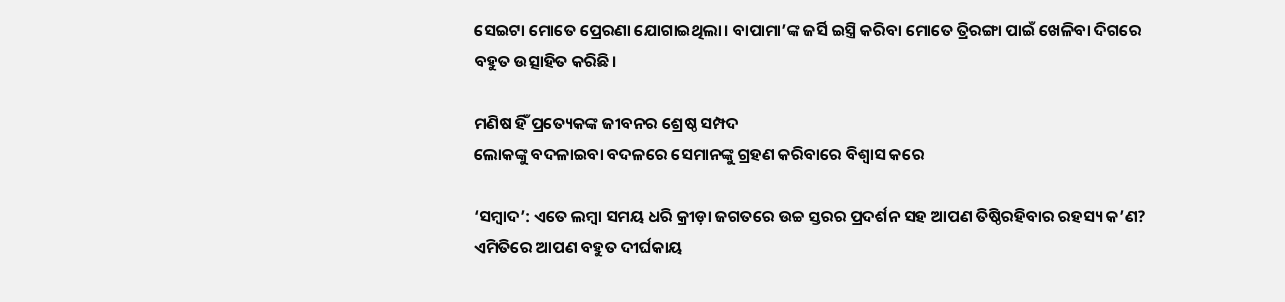ସେଇଟା ମୋତେ ପ୍ରେରଣା ଯୋଗାଇଥିଲା। ବାପାମା’ଙ୍କ ଜର୍ସି ଇସ୍ତ୍ରି କରିବା ମୋତେ ତ୍ରିରଙ୍ଗା ପାଇଁ ଖେଳିବା ଦିଗରେ ବହୁତ ଉତ୍ସାହିତ କରିଛି।

ମଣିଷ ହିଁ ପ୍ରତ୍ୟେକଙ୍କ ଜୀବନର ଶ୍ରେଷ୍ଠ ସମ୍ପଦ
ଲୋକଙ୍କୁ ବଦଳାଇବା ବଦଳରେ ସେମାନଙ୍କୁ ଗ୍ରହଣ କରିବାରେ ବିଶ୍ବାସ କରେ

‘ସମ୍ବାଦ’: ଏତେ ଲମ୍ବା ସମୟ ଧରି କ୍ରୀଡ଼ା ଜଗତରେ ଉଚ୍ଚ ସ୍ତରର ପ୍ରଦର୍ଶନ ସହ ଆପଣ ତିଷ୍ଠିରହିବାର ରହସ୍ୟ କ’ଣ? ଏମିତିରେ ଆପଣ ବହୁତ ଦୀର୍ଘକାୟ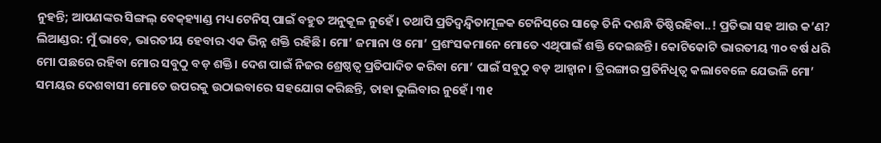ନୁହନ୍ତି; ଆପଣଙ୍କର ସିଙ୍ଗଲ୍ ବେକ୍‌ହ୍ୟାଣ୍ଡ ମଧ୍ୟ ଟେନିସ୍ ପାଇଁ ବହୁତ ଅନୁକୂଳ ନୁହେଁ। ତଥାପି ପ୍ରତିଦ୍ବନ୍ଦ୍ବିତାମୂଳକ ଟେନିସ୍‌ରେ ସାଢ଼େ ତିନି ଦଶନ୍ଧି ତିଷ୍ଠିରହିବା..! ପ୍ରତିଭା ସହ ଆଉ କ’ଣ?
ଲିଆଣ୍ଡର: ମୁଁ ଭାବେ, ଭାରତୀୟ ହେବାର ଏକ ଭିନ୍ନ ଶକ୍ତି ରହିଛି। ମୋ’ ଜମାନା ଓ ମୋ’ ପ୍ରଶଂସକମାନ‌େ ମୋତେ ଏଥିପାଇଁ ଶକ୍ତି ଦେଇଛନ୍ତି। କୋଟିକୋଟି ଭାରତୀୟ ୩୦ ବର୍ଷ ଧରି ମୋ ପଛରେ ରହିବା ମୋର ସବୁଠୁ ବଡ଼ ଶକ୍ତି। ଦେଶ ପାଇଁ ନିଜର ଶ୍ରେ‌ଷ୍ଠତ୍ବ ପ୍ରତିପାଦିତ କରିବା ମୋ’ ପାଇଁ ସବୁଠୁ ବଡ଼ ଆହ୍ବାନ। ତ୍ରିରଙ୍ଗାର ପ୍ରତିନିଧିତ୍ବ କଲାବେଳେ ଯେଭଳି ମୋ’ ସମୟର ଦେଶବାସୀ ମୋତେ ଉପରକୁ ଉଠାଇବାରେ ସହଯୋଗ କରିଛନ୍ତି, ତାହା ଭୁଲିବାର ନୁହେଁ। ୩୧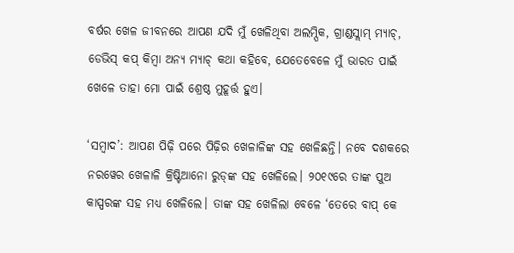ବର୍ଷର ଖେଳ ଜୀବନରେ ଆପଣ ଯଦି ମୁଁ ଖେଳିଥିବା ଅଲମ୍ପିକ, ଗ୍ରାଣ୍ଡସ୍ଲାମ୍ ମ୍ୟାଚ୍, ଡେଭିସ୍ କପ୍ କିମ୍ବା ଅନ୍ୟ ମ୍ୟାଚ୍ କଥା କହିବେ, ଯେତେବେଳେ ମୁଁ ଭାରତ ପାଇଁ ଖେଳେ ତାହା ମୋ ପାଇଁ ଶ୍ରେଷ୍ଠ ମୁହୂର୍ତ୍ତ ହୁଏ।

‘ସମ୍ବାଦ’: ଆପଣ ପିଢ଼ି ପରେ ପିଢ଼ିର ଖେଳାଳିଙ୍କ ସହ ଖେଳିଛନ୍ତି। ନବେ ଦଶକରେ ନରୱେର ଖେଳାଳି କ୍ରିଷ୍ଟିଆନୋ ରୁଡ୍‌ଙ୍କ ସହ ଖେଳିଲେ। ୨୦୧୯ରେ ତାଙ୍କ ପୁଅ କାସ୍ପରଙ୍କ ସହ ମଧ୍ୟ ଖେଳିଲେ। ତାଙ୍କ ସହ ଖେଳିଲା ବେଳେ ‘ତେରେ ବାପ୍ କେ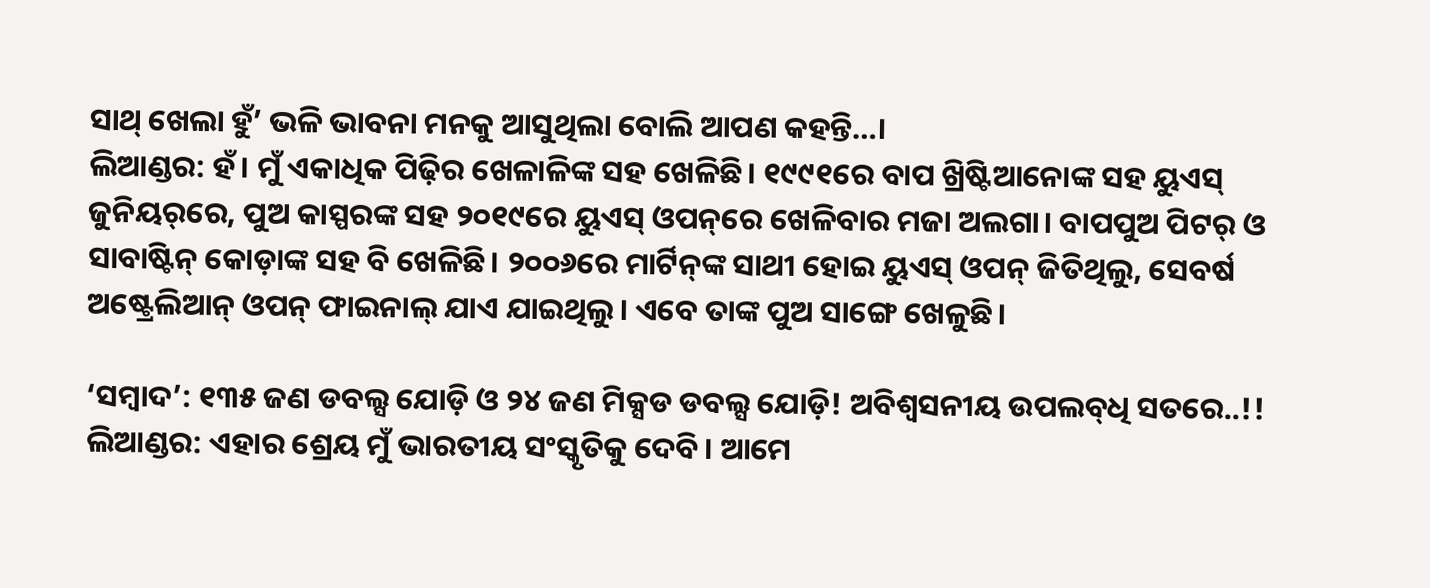ସାଥ୍ ଖେଲା ହୁଁ’ ଭଳି ଭାବନା ମନକୁ ଆସୁଥିଲା ବୋଲି ଆପଣ କହନ୍ତି…।
ଲିଆଣ୍ଡର: ହଁ। ମୁଁ ଏକାଧିକ ପିଢ଼ିର ଖେଳାଳିଙ୍କ ସହ ଖେଳିଛି। ୧୯୯୧ରେ ବାପ ଖ୍ରିଷ୍ଟିଆନୋଙ୍କ ସହ ୟୁଏସ୍ ଜୁନିୟର୍‌ରେ, ପୁଅ କାସ୍ପରଙ୍କ ସହ ୨୦୧୯ରେ ୟୁଏସ୍ ଓପନ୍‌ରେ ଖେଳିବାର ମଜା ଅଲଗା। ବାପପୁଅ ପିଟର୍ ଓ ସାବାଷ୍ଟିନ୍ କୋଡ଼ାଙ୍କ ସହ ବି ଖେଳିଛି। ୨୦୦୬ରେ ମାର୍ଟିନ୍‌ଙ୍କ ସାଥୀ ହୋଇ ୟୁଏସ୍‌ ଓପନ୍ ଜିତିଥିଲୁ, ସେବର୍ଷ ଅଷ୍ଟ୍ରେଲିଆନ୍ ଓପନ୍ ଫାଇନାଲ୍ ଯାଏ ଯାଇଥିଲୁ। ଏବେ ତାଙ୍କ ପୁଅ ସାଙ୍ଗେ ଖେଳୁଛି।

‘ସମ୍ବାଦ’: ୧୩୫ ଜଣ ଡବଲ୍ସ ଯୋଡ଼ି ଓ ୨୪ ଜଣ ମିକ୍ସଡ ଡବଲ୍ସ ଯୋଡ଼ି! ଅବିଶ୍ବସନୀୟ ଉପଲବ୍‌ଧି ସତରେ..!!
ଲିଆଣ୍ଡର: ଏହାର ଶ୍ରେୟ ମୁଁ ଭାରତୀୟ ସଂସ୍କୃତିକୁ ଦେବି। ଆମେ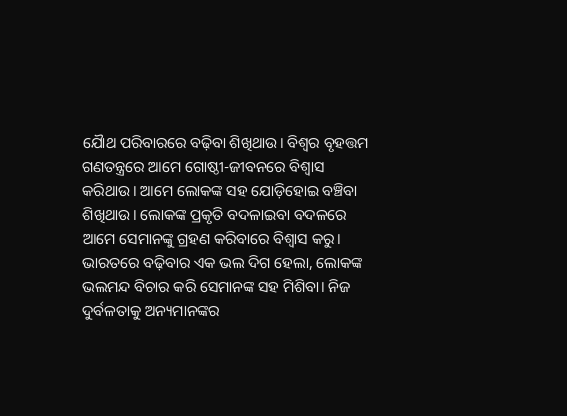ଯୋୖଥ ପରିବାରରେ ବଢ଼ିବା ଶିଖିଥାଉ। ବିଶ୍ବର ବୃହତ୍ତମ ଗଣତନ୍ତ୍ରରେ ଆମେ ଗୋଷ୍ଠୀ-ଜୀବନରେ ବିଶ୍ବାସ କରିଥାଉ। ଆମେ ଲୋକଙ୍କ ସହ ଯୋଡ଼ିହୋଇ ବଞ୍ଚିବା ଶିଖିଥାଉ। ଲୋକଙ୍କ ପ୍ରକୃତି ବଦଳାଇବା ବଦଳରେ ଆମେ ସେମାନଙ୍କୁ ଗ୍ରହଣ କରିବାରେ ବିଶ୍ବାସ କରୁ। ଭାରତରେ ବଢ଼ିବାର ଏକ ଭଲ ଦିଗ ହେଲା, ଲୋକଙ୍କ ଭଲମନ୍ଦ ବିଚାର କରି ସେମାନଙ୍କ ସହ ମିଶିବା। ନିଜ ଦୁର୍ବଳତାକୁ ଅନ୍ୟମାନଙ୍କର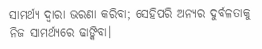ସାମର୍ଥ୍ୟ ଦ୍ବାରା ଭରଣା କରିବା; ସେହିପରି ଅନ୍ୟର ଦୁର୍ବଳତାକୁ ନିଜ ସାମର୍ଥ୍ୟରେ ଢାଙ୍କିବା।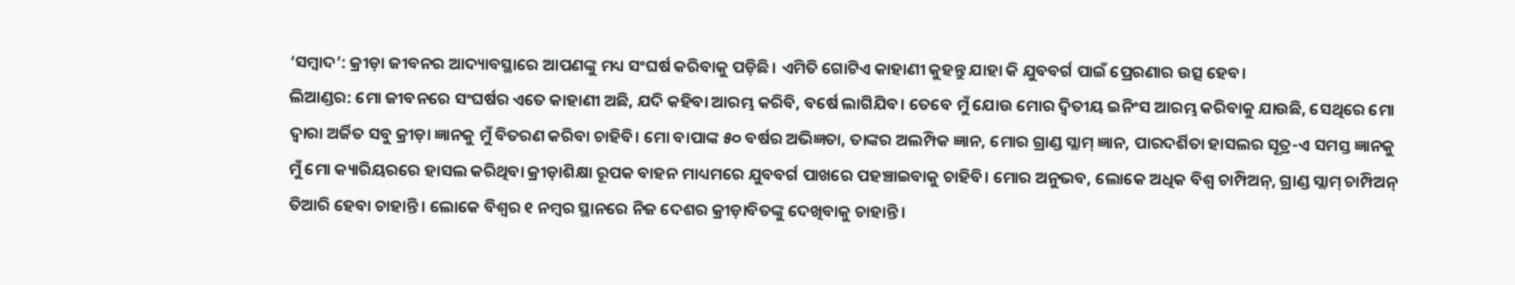‘ସମ୍ବାଦ’: କ୍ରୀଡ଼ା ଜୀବନର ଆଦ୍ୟାବସ୍ଥାରେ ଆପଣଙ୍କୁ ମଧ୍ୟ ସଂଘର୍ଷ କରିବାକୁ ପଡ଼ିଛି। ଏମିତି ଗୋଟିଏ କାହାଣୀ କୁହନ୍ତୁ ଯାହା କି ଯୁବବର୍ଗ ପାଇଁ ପ୍ରେରଣାର ଉତ୍ସ ହେବ।
ଲିଆଣ୍ଡର: ମୋ ଜୀବନରେ ସଂଘର୍ଷର ଏତେ କାହାଣୀ ଅଛି, ଯଦି କହିବା ଆରମ୍ଭ କରିବି, ବର୍ଷେ ଲାଗିଯିବ। ତେବେ ମୁଁ ଯୋଉ ମୋର ଦ୍ବିତୀୟ ଇନିଂସ ଆରମ୍ଭ କରିବାକୁ ଯାଉଛି, ସେଥିରେ ମୋ ଦ୍ବାରା ଅର୍ଜିତ ସବୁ କ୍ରୀଡ଼ା ଜ୍ଞାନକୁ ମୁଁ ବିତରଣ କରିବା ଚାହିବି। ମୋ ବାପାଙ୍କ ୫୦ ବର୍ଷର ଅଭିଜ୍ଞତା, ତାଙ୍କର ଅଲମ୍ପିକ ଜ୍ଞାନ, ମୋର ଗ୍ରାଣ୍ଡ ସ୍ଲାମ୍ ଜ୍ଞାନ, ପାରଦର୍ଶିତା ହାସଲର ସୂତ୍ର-ଏ ସମସ୍ତ ଜ୍ଞାନକୁ ମୁଁ ମୋ କ୍ୟାରିୟରରେ ହାସଲ କରିଥିବା କ୍ରୀଡ଼ାଶିକ୍ଷା ରୂପକ ବାହନ ମାଧ୍ୟମରେ ଯୁବବର୍ଗ ପାଖରେ ପହଞ୍ଚାଇବାକୁ ଚାହିବି। ମୋର ଅନୁଭବ, ଲୋକେ ଅଧିକ ବିଶ୍ବ ଚାମ୍ପିଅନ୍, ଗ୍ରାଣ୍ଡ ସ୍ଲାମ୍ ଚାମ୍ପିଅନ୍ ତିଆରି ହେବା ଚାହାନ୍ତି। ଲୋକେ ବିଶ୍ବର ୧ ନମ୍ବର ସ୍ଥାନରେ ନିଜ ଦେଶର କ୍ରୀଡ଼ାବିତଙ୍କୁ ଦେଖିବାକୁ ଚାହାନ୍ତି।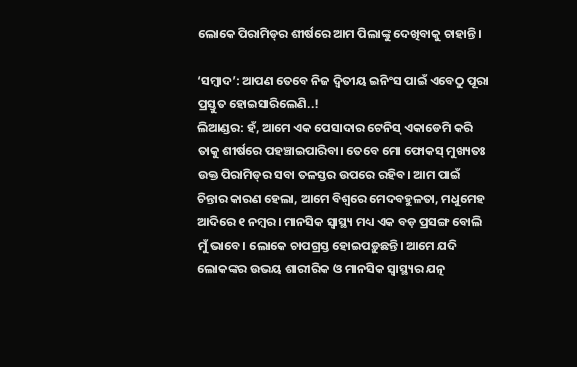ଲୋକେ ପିରାମିଡ୍‌ର ଶୀର୍ଷରେ ଆମ ପିଲାଙ୍କୁ ଦେଖିବାକୁ ଚାହାନ୍ତି।

‘ସମ୍ବାଦ’: ଆପଣ ତେବେ ନିଜ ଦ୍ବିତୀୟ ଇନିଂସ ପାଇଁ ଏବେଠୁ ପୂରା ପ୍ରସ୍ତୁତ ହୋଇସାରିଲେଣି..!
ଲିଆଣ୍ଡର: ହଁ, ଆମେ ଏକ ପେସାଦାର ଟେନିସ୍‌ ଏକାଡେମି କରି ତାକୁ ଶୀର୍ଷରେ ପହଞ୍ଚାଇପାରିବା। ତେବେ ମୋ ଫୋକସ୍ ମୁଖ୍ୟତଃ ଉକ୍ତ ପିରାମିଡ୍‌ର ସବା ତଳସ୍ତର ଉପରେ ରହିବ। ଆମ ପାଇଁ ଚିନ୍ତାର କାରଣ ହେଲା, ଆମେ ବିଶ୍ବରେ ମେଦବହୁଳତା, ମଧୁମେହ ଆଦିରେ ୧ ନମ୍ବର। ମାନସିକ ସ୍ବାସ୍ଥ୍ୟ ମଧ୍ୟ ଏକ ବଡ଼ ପ୍ରସଙ୍ଗ ବୋଲି ମୁଁ ଭାବେ। ଲୋକେ ଚାପଗ୍ରସ୍ତ ହୋଇପଡ଼ୁଛନ୍ତି। ଆମେ ଯଦି ଲୋକଙ୍କର ଉଭୟ ଶାରୀରିକ ଓ ମାନସିକ ସ୍ବାସ୍ଥ୍ୟର ଯତ୍ନ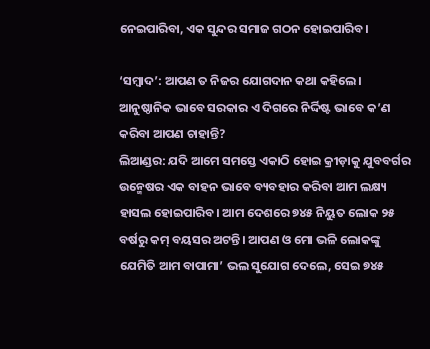ନେଇପାରିବା, ଏକ ସୁନ୍ଦର ସମାଜ ଗଠନ ହୋଇପାରିବ।

‘ସମ୍ବାଦ’: ଆପଣ ତ ନିଜର ଯୋଗଦାନ କଥା କହିଲେ। ଆନୁଷ୍ଠାନିକ ଭାବେ ସରକାର ଏ ଦିଗରେ ନିର୍ଦ୍ଦିଷ୍ଟ ଭାବେ କ’ଣ କରିବା ଆପଣ ଚାହାନ୍ତି?
ଲିଆଣ୍ଡର: ଯଦି ଆମେ ସମସ୍ତେ ଏକାଠି ହୋଇ କ୍ରୀଡ଼ାକୁ ଯୁବବର୍ଗର ଉନ୍ମେଷର ଏକ ବାହନ ଭାବେ ବ୍ୟବହାର କରିବା ଆମ ଲକ୍ଷ୍ୟ ହାସଲ ହୋଇପାରିବ। ଆମ ଦେଶରେ ୭୪୫ ନିୟୁତ ଲୋକ ୨୫ ବର୍ଷରୁ କମ୍ ବୟସର ଅଟନ୍ତି। ଆପଣ ଓ ମୋ ଭଳି ଲୋକଙ୍କୁ ଯେମିତି ଆମ ବାପାମା’ ଭଲ ସୁଯୋଗ ଦେଲେ, ସେଇ ୭୪୫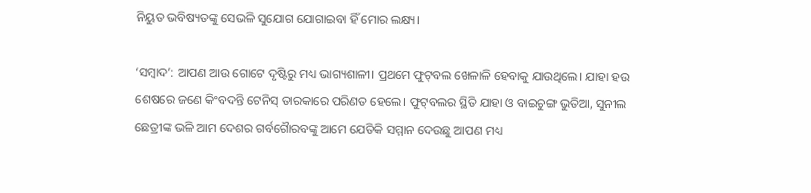ନିୟୁତ ଭବିଷ୍ୟତଙ୍କୁ ସେଭଳି ସୁଯୋଗ ଯୋଗାଇବା ହିଁ ମୋର ଲକ୍ଷ୍ୟ।

‘ସମ୍ବାଦ’: ଆପଣ ଆଉ ଗୋଟେ ଦୃଷ୍ଟିରୁ ମଧ୍ୟ ଭାଗ୍ୟଶାଳୀ। ପ୍ରଥମେ ଫୁଟ୍‌ବଲ ଖେଳାଳି ହେବାକୁ ଯାଉଥିଲେ। ଯାହା ହଉ ଶେଷରେ ଜଣେ କିଂବଦନ୍ତି ଟେନିସ୍ ତାରକାରେ ପରିଣତ ହେଲେ। ଫୁଟ୍‌ବଲର ସ୍ଥିତି ଯାହା ଓ ବାଇଚୁଙ୍ଗ ଭୁତିଆ, ସୁନୀଲ ଛେତ୍ରୀଙ୍କ ଭଳି ଆମ ଦେଶର ଗର୍ବଗୋୖରବଙ୍କୁ ଆମେ ଯେତିକି ସମ୍ମାନ ଦେଉଛୁ ଆପଣ ମଧ୍ୟ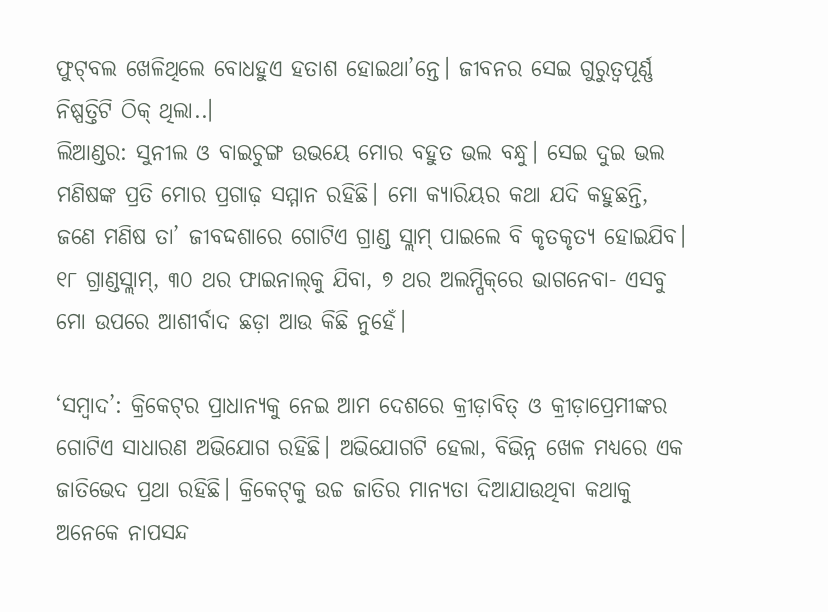ଫୁଟ୍‌ବଲ ଖେଳିଥିଲେ ବୋଧହୁଏ ହତାଶ ହୋଇଥା’ନ୍ତେ। ଜୀବନର ସେଇ ଗୁରୁତ୍ବପୂର୍ଣ୍ଣ ନିଷ୍ପତ୍ତିଟି ଠିକ୍ ଥିଲା..।
ଲିଆଣ୍ଡର: ସୁନୀଲ ଓ ବାଇଚୁଙ୍ଗ ଉଭୟେ ମୋର ବହୁତ ଭଲ ବନ୍ଧୁ। ସେଇ ଦୁଇ ଭଲ ମଣିଷଙ୍କ ପ୍ରତି ମୋର ପ୍ରଗାଢ଼ ସମ୍ମାନ ରହିଛି। ମୋ କ୍ୟାରିୟର କଥା ଯଦି କହୁଛନ୍ତି, ଜଣେ ମଣିଷ ତା’ ଜୀବଦ୍ଦଶାରେ ଗୋଟିଏ ଗ୍ରାଣ୍ଡ ସ୍ଲାମ୍ ପାଇଲେ ବି କୃତକୃତ୍ୟ ହୋଇଯିବ। ୧୮ ଗ୍ରାଣ୍ଡସ୍ଲାମ୍, ୩୦ ଥର ଫାଇନାଲ୍‌କୁ ଯିବା, ୭ ଥର ଅଲମ୍ପିକ୍‌ରେ ଭାଗନେବା- ଏସବୁ ମୋ ଉପରେ ଆଶୀର୍ବାଦ ଛଡ଼ା ଆଉ କିଛି ନୁହେଁ।

‘ସମ୍ବାଦ’: କ୍ରିକେଟ୍‌ର ପ୍ରାଧାନ୍ୟକୁ ନେଇ ଆମ ଦେଶରେ କ୍ରୀଡ଼ାବିତ୍ ଓ କ୍ରୀଡ଼ାପ୍ରେମୀଙ୍କର ଗୋଟିଏ ସାଧାରଣ ଅଭିଯୋଗ ରହିଛି। ଅଭିଯୋଗଟି ହେଲା, ବିଭିନ୍ନ ଖେଳ ମଧ୍ୟରେ ଏକ ଜାତିଭେଦ ପ୍ରଥା ରହିଛି। କ୍ରିକେଟ୍‌କୁ ଉଚ୍ଚ ଜାତିର ମାନ୍ୟତା ଦିଆଯାଉଥିବା କଥାକୁ ଅନେକେ ନାପସନ୍ଦ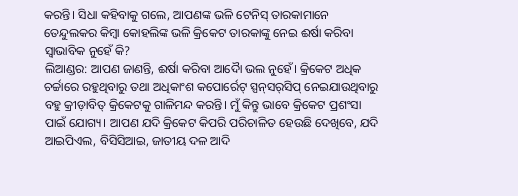କରନ୍ତି। ସିଧା କହିବାକୁ ଗଲେ, ଆପଣଙ୍କ ଭଳି ଟେନିସ୍ ତାରକାମାନେ ତେନ୍ଦୁଲକର କିମ୍ବା କୋହଲିଙ୍କ ଭଳି କ୍ରିକେଟ ତାରକାଙ୍କୁ ନେଇ ଈର୍ଷା କରିବା ସ୍ବାଭାବିକ ନୁହେଁ କି?
ଲିଆଣ୍ଡର: ଆପଣ ଜାଣନ୍ତି, ଈର୍ଷା କରିବା ଆଦୋୖ ଭଲ ନୁହେଁ। କ୍ରିକେଟ ଅଧିକ ଚର୍ଚ୍ଚାରେ ରହୁଥିବାରୁ ତଥା ଅଧିକାଂଶ କପୋର୍ରେଟ୍ ସ୍ପନ୍‌ସର୍‌ସିପ୍ ନେଇଯାଉଥିବାରୁ ବହୁ କ୍ରୀଡ଼ାବିତ୍‌ କ୍ରିକେଟକୁ ଗାଳିମନ୍ଦ କରନ୍ତି। ମୁଁ କିନ୍ତୁ ଭାବେ କ୍ରିକେଟ ପ୍ରଶଂସା ପାଇଁ ଯୋଗ୍ୟ। ଆପଣ ଯଦି କ୍ରିକେଟ କିପରି ପରିଚାଳିତ ହେଉଛି ଦେଖିବେ, ଯଦି ଆଇପିଏଲ, ବିସିସିଆଇ, ଜାତୀୟ ଦଳ ଆଦି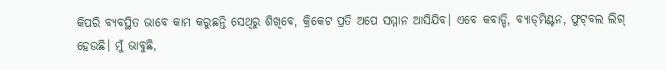କିପରି ବ୍ୟବସ୍ଥିତ ଭାବେ କାମ କରୁଛନ୍ତି ସେଥିରୁ ଶିଖିବେ, କ୍ରିକେଟ ପ୍ରତି ଅପେ ସମ୍ମାନ ଆସିଯିବ। ଏବେ କବାଡ୍ଡି, ବ୍ୟାଡ୍‌ମିଣ୍ଟନ, ଫୁଟ୍‌ବଲ ଲିଗ୍ ହେଉଛି। ମୁଁ ଭାବୁଛି,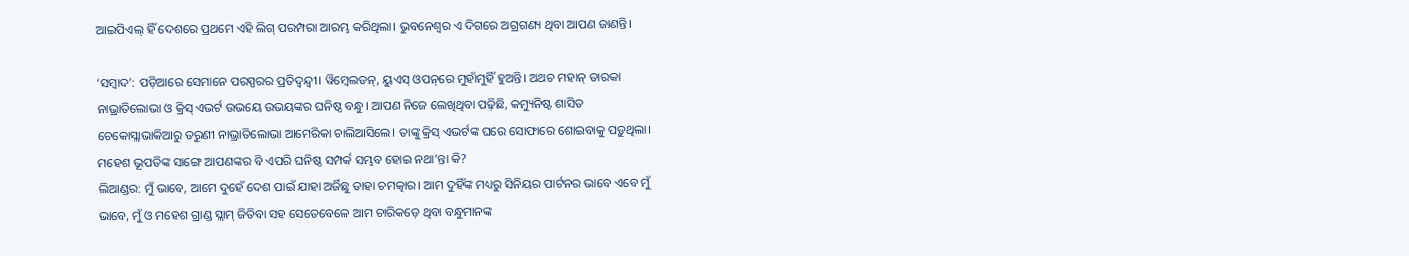ଆଇପିଏଲ୍ ହିଁ ଦେଶରେ ପ୍ରଥମେ ଏହି ଲିଗ୍ ପରମ୍ପରା ଆରମ୍ଭ କରିଥିଲା। ଭୁବନେଶ୍ବର ଏ ଦିଗରେ ଅଗ୍ରଗଣ୍ୟ ଥିବା ଆପଣ ଜାଣନ୍ତି।

‘ସମ୍ବାଦ’: ପଡ଼ିଆରେ ସେମାନେ ପରସ୍ପରର ପ୍ରତିଦ୍ବନ୍ଦ୍ବୀ। ୱିମ୍ବେଲଡନ୍, ୟୁଏସ୍ ଓପନ୍‌ରେ ମୁହାଁମୁହିଁ ହୁଅନ୍ତି। ଅଥଚ ମହାନ୍ ତାରକା ନାଭ୍ରାତିଲୋଭା ଓ କ୍ରିସ୍ ଏଭର୍ଟ ଉଭୟେ ଉଭୟଙ୍କର ଘନିଷ୍ଠ ବନ୍ଧୁ। ଆପଣ ନିଜେ ଲେଖିଥିବା ପଢ଼ିଛି, କମ୍ୟୁନିଷ୍ଟ ଶାସିତ ଚେକୋସ୍ଲାଭାକିଆରୁ ତରୁଣୀ ନାଭ୍ରାତିଲୋଭା ଆମେରିକା ଚାଲିଆସିଲେ। ତାଙ୍କୁ କ୍ରିସ୍ ଏଭର୍ଟଙ୍କ ଘରେ ସୋଫାରେ ଶୋଇବାକୁ ପଡ଼ୁଥିଲା। ମହେଶ ଭୂପତିଙ୍କ ସାଙ୍ଗେ ଆପଣଙ୍କର ବି ଏପରି ଘନିଷ୍ଠ ସମ୍ପର୍କ ସମ୍ଭବ ହୋଇ ନଥା’ନ୍ତା କି?
ଲିଆଣ୍ଡର: ମୁଁ ଭାବେ, ଆମେ ଦୁହେଁ ଦେଶ ପାଇଁ ଯାହା ଅର୍ଜିଛୁ ତାହା ଚମତ୍କାର। ଆମ ଦୁହିଁଙ୍କ ମଧ୍ୟରୁ ସିନିୟର ପାର୍ଟନର ଭାବେ ଏବେ ମୁଁ ଭାବେ, ମୁଁ ଓ ମହେଶ ଗ୍ରାଣ୍ଡ ସ୍ଲାମ୍ ଜିତିବା ସହ ସେତେବେଳେ ଆମ ଚାରିକଡ଼େ ଥିବା ବନ୍ଧୁମାନଙ୍କ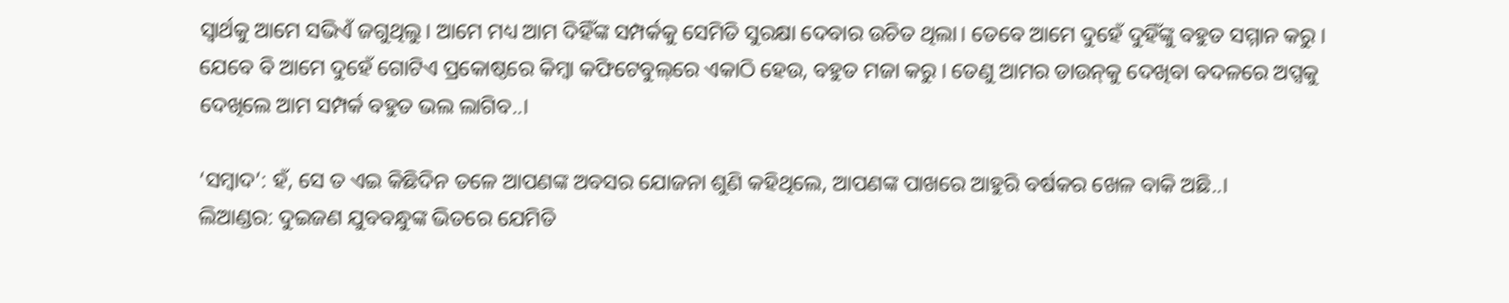ସ୍ବାର୍ଥକୁ ଆମେ ସଭିଏଁ ଜଗୁଥିଲୁ। ଆମେ ମଧ୍ୟ ଆମ ଦିହିଁଙ୍କ ସମ୍ପର୍କକୁ ସେମିତି ସୁରକ୍ଷା ଦେବାର ଉଚିତ ଥିଲା। ତେବେ ଆମେ ଦୁହେଁ ଦୁହିଁଙ୍କୁ ବହୁତ ସମ୍ମାନ କରୁ। ଯେବେ ବି ଆମେ ଦୁହେଁ ଗୋଟିଏ ପ୍ରକୋଷ୍ଠରେ କିମ୍ବା କଫିଟେବୁଲ୍‌ରେ ଏକାଠି ହେଉ, ବହୁତ ମଜା କରୁ। ତେଣୁ ଆମର ଡାଉନ୍‌କୁ ଦେଖିବା ବଦଳରେ ଅପ୍ସକୁ ଦେଖିଲେ ଆମ ସମ୍ପର୍କ ବହୁତ ଭଲ ଲାଗିବ..।

‘ସମ୍ବାଦ’: ହଁ, ସେ ତ ଏଇ କିଛିଦିନ ତଳେ ଆପଣଙ୍କ ଅବସର ଯୋଜନା ଶୁଣି କହିଥିଲେ, ଆପଣଙ୍କ ପାଖରେ ଆହୁରି ବର୍ଷକର ଖେଳ ବାକି ଅଛି..।
ଲିଆଣ୍ଡର: ଦୁଇଜଣ ଯୁବବନ୍ଧୁଙ୍କ ଭିତରେ ଯେମିତି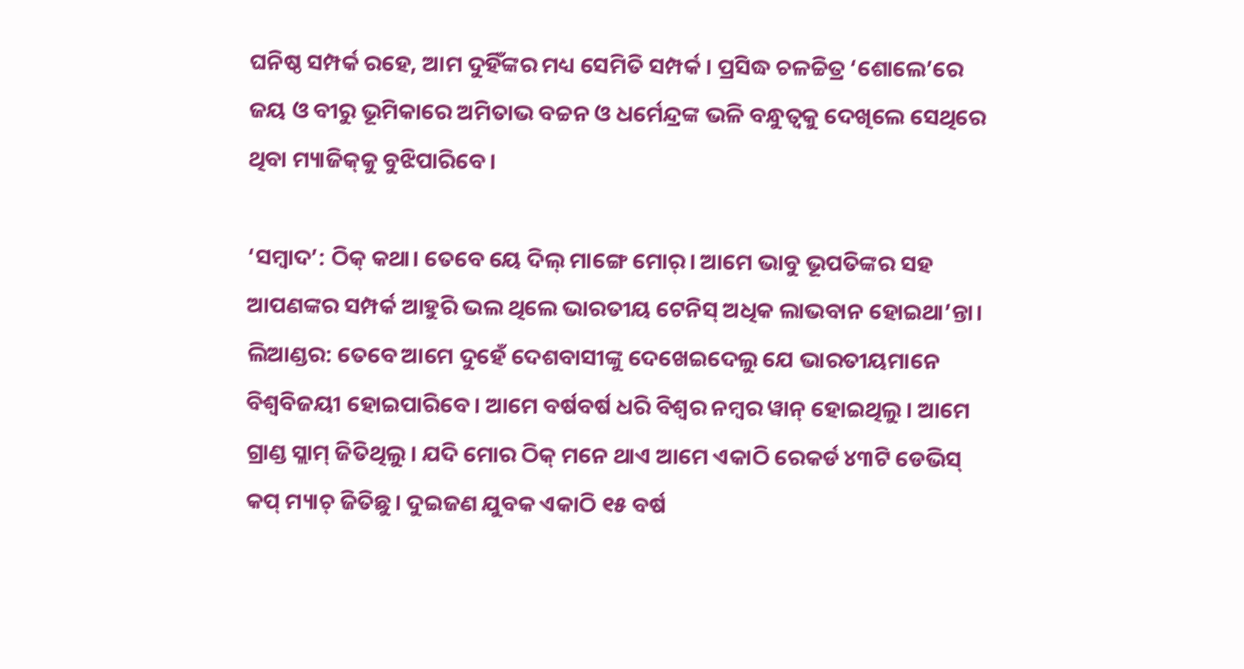ଘନିଷ୍ଠ ସମ୍ପର୍କ ରହେ, ଆମ ଦୁହିଁଙ୍କର ମଧ୍ୟ ସେମିତି ସମ୍ପର୍କ। ପ୍ରସିଦ୍ଧ ଚଳଚ୍ଚିତ୍ର ‘ଶୋଲେ’ରେ ଜୟ ଓ ବୀରୁ ଭୂମିକାରେ ଅମିତାଭ ବଚ୍ଚନ ଓ ଧର୍ମେନ୍ଦ୍ରଙ୍କ ଭଳି ବନ୍ଧୁତ୍ବକୁ ଦେଖିଲେ ସେଥିରେ ଥିବା ମ୍ୟାଜିକ୍‌କୁ ବୁଝିପାରିବେ।

‘ସମ୍ବାଦ’: ଠିକ୍ କଥା। ତେବେ ୟେ ଦିଲ୍ ମାଙ୍ଗେ ମୋର୍। ଆମେ ଭାବୁ ଭୂପତିଙ୍କର ସହ ଆପଣଙ୍କର ସମ୍ପର୍କ ଆହୁରି ଭଲ ଥିଲେ ଭାରତୀୟ ଟେନିସ୍ ଅଧିକ ଲାଭବାନ ହୋଇଥା’ନ୍ତା।
ଲିଆଣ୍ଡର: ତେବେ ଆମେ ଦୁହେଁ ଦେଶବାସୀଙ୍କୁ ଦେଖେଇଦେଲୁ ଯେ ଭାରତୀୟମାନେ ବିଶ୍ବବିଜୟୀ ହୋଇପାରିବେ। ଆମେ ବର୍ଷବର୍ଷ ଧରି ବିଶ୍ବର ନମ୍ବର ୱାନ୍ ହୋଇଥିଲୁ। ଆମେ ଗ୍ରାଣ୍ଡ ସ୍ଲାମ୍ ଜିତିଥିଲୁ। ଯଦି ମୋର ଠିକ୍ ମନେ ଥାଏ ଆମେ ଏକାଠି ରେକର୍ଡ ୪୩ଟି ଡେଭିସ୍ କପ୍ ମ୍ୟାଚ୍ ଜିତିଛୁ। ଦୁଇଜଣ ଯୁବକ ଏକାଠି ୧୫ ବର୍ଷ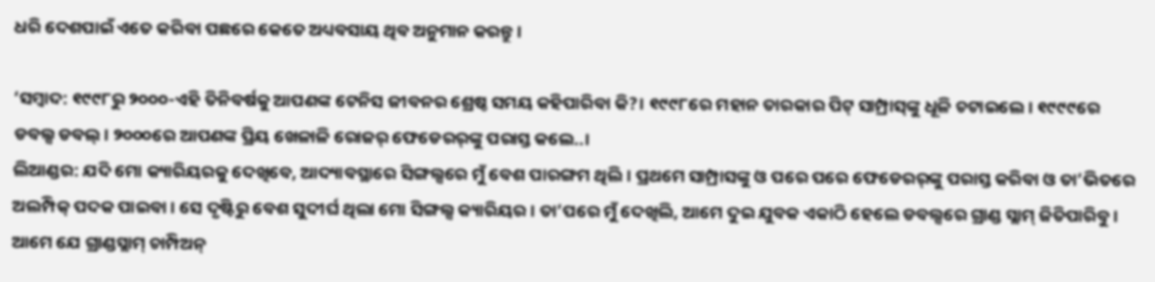ଧରି ଦେଶପାଇଁ ଏତେ କରିବା ପଛରେ କେତେ ଅଧ୍ୟବସାୟ ଥିବ ଅନୁମାନ କରନ୍ତୁ।

‘ସମ୍ବାଦ: ୧୯୯୮ରୁ ୨୦୦୦-ଏହି ତିନିବର୍ଷକୁ ଆପଣଙ୍କ ଟେନିସ ଜୀବନର ଶ୍ରେଷ୍ଠ ସମୟ କହିପାରିବା କି?। ୧୯୯୮ରେ ମହାନ ତାରକାର ପିଟ୍‌ ସାମ୍ପ୍ରାସ୍‌ଙ୍କୁ ଧୂଳି ଚଟାଇଲେ। ୧୯୯୯ରେ ଡବଲ୍ସ ଡବଲ୍। ୨୦୦୦ରେ ଆପଣଙ୍କ ପ୍ରିୟ ଖେଳାଳି ରୋଜର୍ ଫେଡେରର୍‌ଙ୍କୁ ପରାସ୍ତ କଲେ..।
ଲିଆଣ୍ଡର: ଯଦି ମୋ କ୍ୟାରିୟରକୁ ଦେଖିବେ, ଆଦ୍ୟାବସ୍ଥାରେ ସିଙ୍ଗଲ୍ସରେ ମୁଁ ବେଶ ପାରଙ୍ଗମ ଥିଲି। ପ୍ରଥମେ ସାମ୍ପ୍ରାସଙ୍କୁ ଓ ପରେ ପରେ ଫେଡେରର୍‌ଙ୍କୁ ପରାସ୍ତ କରିବା ଓ ତା’ଭିତରେ ଅଲମ୍ପିକ୍ ପଦକ ପାଇବା। ସେ ଦୃଷ୍ଟିରୁ ବେଶ ସୁଦୀର୍ଘ ଥିଲା ମୋ ସିଙ୍ଗଲ୍ସ କ୍ୟାରିୟର। ତା’ପରେ ମୁଁ ଦେଖିଲି, ଆମେ ଦୁଇ ଯୁବକ ଏକାଠି ହେଲେ ଡବଲ୍ସରେ ଗ୍ରାଣ୍ଡ ସ୍ଲାମ୍ ଜିତିପାରିବୁ। ଆମେ ଯେ ଗ୍ରାଣ୍ଡସ୍ଲାମ୍ ଚାମ୍ପିଅନ୍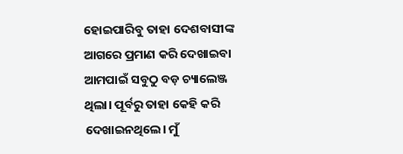ହୋଇପାରିବୁ ତାହା ଦେଶବାସୀଙ୍କ ଆଗରେ ପ୍ରମାଣ କରି ଦେଖାଇବା ଆମପାଇଁ ସବୁଠୁ ବଡ଼ ଚ୍ୟାଲେଞ୍ଜ ଥିଲା। ପୂର୍ବରୁ ତାହା କେହି କରି ଦେଖାଇନଥିଲେ। ମୁଁ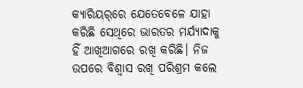କ୍ୟାରିୟର୍‌ରେ ଯେତେବେଳେ ଯାହା କରିଛି ସେଥିରେ ଭାରତର ମର୍ଯ୍ୟାଦାକୁ ହିଁ ଆଖିଆଗରେ ରଖି କରିଛି। ନିଜ ଉପରେ ବିଶ୍ବାସ ରଖି ପରିଶ୍ରମ କଲେ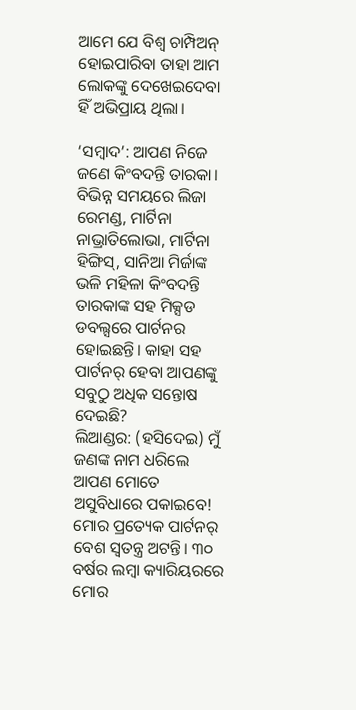ଆମେ ଯେ ବିଶ୍ବ ଚାମ୍ପିଅନ୍ ହୋଇପାରିବା ତାହା ଆମ ଲୋକଙ୍କୁ ଦେଖେଇଦେବା ହିଁ ଅଭିପ୍ରାୟ ଥିଲା।

‘ସମ୍ବାଦ’: ଆପଣ ନିଜେ ଜଣେ କିଂବଦନ୍ତି ତାରକା। ବିଭିନ୍ନ ସମୟରେ ଲିଜା ରେମଣ୍ଡ, ମାର୍ଟିନା ନାଭ୍ରାତିଲୋଭା, ମାର୍ଟିନା ହିଙ୍ଗିସ୍, ସାନିଆ ମିର୍ଜାଙ୍କ ଭଳି ମହିଳା କିଂବଦନ୍ତି ତାରକାଙ୍କ ସହ ମିକ୍ସଡ ଡବଲ୍ସରେ ପାର୍ଟନର ହୋଇଛନ୍ତି। କାହା ସହ ପାର୍ଟନର୍ ହେବା ଆପଣଙ୍କୁ ସବୁଠୁ ଅଧିକ ସନ୍ତୋଷ ଦେଇଛି?
ଲିଆଣ୍ଡର: (ହସିଦେଇ) ମୁଁ ଜଣଙ୍କ ନାମ ଧରିଲେ ଆପଣ ମୋତେ ଅସୁବିଧାରେ ପକାଇବେ! ମୋର ପ୍ରତ୍ୟେକ ପାର୍ଟନର୍ ବେଶ ସ୍ବତନ୍ତ୍ର ଅଟନ୍ତି। ୩୦ ବର୍ଷର ଲମ୍ବା କ୍ୟାରିୟରରେ ମୋର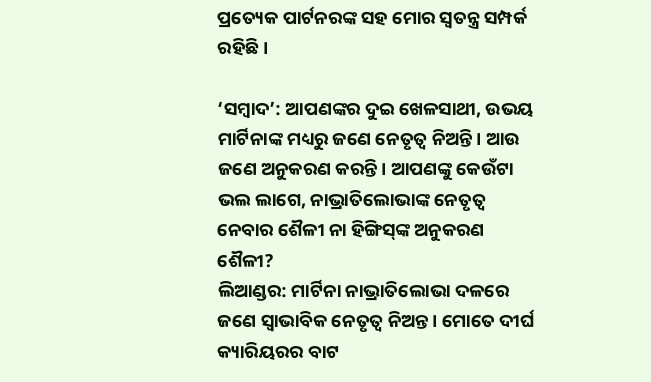ପ୍ରତ୍ୟେକ ପାର୍ଟନରଙ୍କ ସହ ‌ମୋର ସ୍ବତନ୍ତ୍ର ସମ୍ପର୍କ ରହିଛି।

‘ସମ୍ବାଦ’: ଆପଣଙ୍କର ଦୁଇ ଖେଳସାଥୀ, ଉଭୟ ମାର୍ଟିନାଙ୍କ ମଧ୍ୟରୁ ଜଣେ ନେତୃତ୍ବ ନିଅନ୍ତି। ଆଉ ଜଣେ ଅନୁକରଣ କରନ୍ତି। ଆପଣଙ୍କୁ କେଉଁଟା ଭଲ ଲାଗେ, ନାଭ୍ରାତିଲୋଭାଙ୍କ ନେତୃତ୍ବ ନେବାର ଶୈଳୀ ନା ହିଙ୍ଗିସ୍‌ଙ୍କ ଅନୁକରଣ ଶୈଳୀ?
ଲିଆଣ୍ଡର: ମାର୍ଟିନା ନାଭ୍ରାତିଲୋଭା ଦଳରେ ଜଣେ ସ୍ବାଭାବିକ ନେତୃତ୍ବ ନିଅନ୍ତ। ମୋତେ ଦୀର୍ଘ କ୍ୟାରିୟରର ବାଟ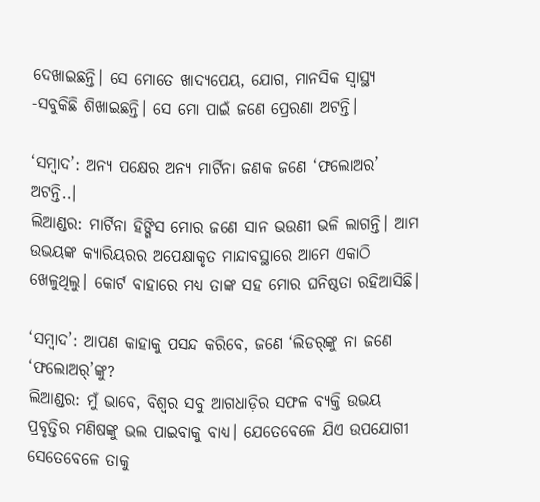ଦେଖାଇଛନ୍ତି। ସେ ମୋତେ ଖାଦ୍ୟପେୟ, ଯୋଗ, ମାନସିକ ସ୍ବାସ୍ଥ୍ୟ -ସବୁକିଛି ଶିଖାଇଛନ୍ତି। ସେ ମୋ ପାଇଁ ଜଣେ ପ୍ରେରଣା ଅଟନ୍ତି।

‘ସମ୍ବାଦ’: ଅନ୍ୟ ପକ୍ଷ‌େର ଅନ୍ୟ ମାର୍ଟିନା ଜଣକ ଜଣେ ‘ଫଲୋଅର’ ଅଟନ୍ତି..।
ଲିଆଣ୍ଡର: ମାର୍ଟିନା ହିଙ୍ଗିସ ମୋର ଜଣେ ସାନ ଭଉଣୀ ଭଳି ଲାଗନ୍ତି। ଆମ ଉଭୟଙ୍କ କ୍ୟାରିୟରର ଅପେକ୍ଷାକୃତ ମାନ୍ଦାବସ୍ଥାରେ ଆମେ ଏକାଠି ଖେଳୁଥିଲୁ। କୋର୍ଟ ବାହାରେ ମଧ୍ୟ ତାଙ୍କ ସହ ମୋର ଘନିଷ୍ଠତା ରହିଆସିଛି।

‘ସମ୍ବାଦ’: ଆପଣ କାହାକୁ ପସନ୍ଦ କରିବେ, ଜଣେ ‘ଲିଡର୍‌ଙ୍କୁ ନା ଜଣେ ‘ଫଲୋଅର୍‌’ଙ୍କୁ?
ଲିଆଣ୍ଡର: ମୁଁ ଭାବେ, ବିଶ୍ବର ସବୁ ଆଗଧାଡ଼ିର ସଫଳ ବ୍ୟକ୍ତି ଉଭୟ ପ୍ରବୃତ୍ତିର ମଣିଷଙ୍କୁ ଭଲ ପାଇବାକୁ ବାଧ୍ୟ। ଯେତେବେଳେ ଯିଏ ଉପଯୋଗୀ ସେତେବେଳେ ତାକୁ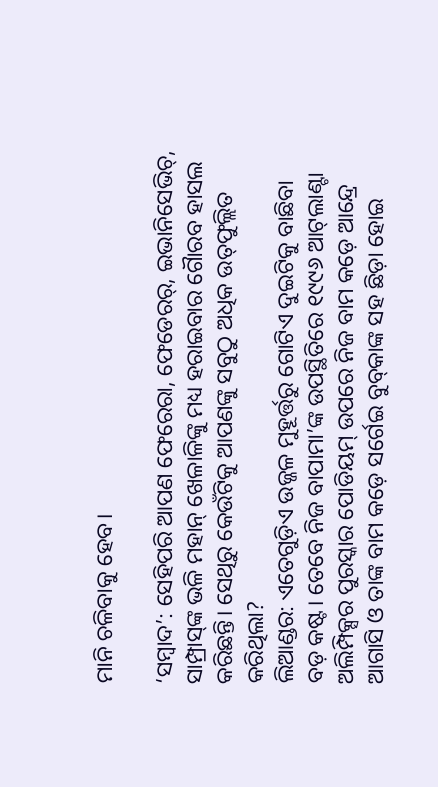ମାନି ଚଳିବାକୁ ହେବ।

‘ସମ୍ବାଦ’: ସେହିପରି ଆପଣ ଫେରେରା, ଫେଡେରର୍, ଇଭାନିସେଭିଚ୍, ସାମ୍ପ୍ରାସ୍‌ଙ୍କ ଭଳି ମହାନ୍ ଖେଳାଳିଙ୍କୁ ମଧ୍ୟ ହରାଇବାର ଗୋୖରବ ହାସଲ କରିଛନ୍ତି। ସେଥିରୁ କେଉଁଟିକୁ ଆପଣଙ୍କୁ ସବୁଠୁ ଅଧିକ ଉତ୍‌ଫୁଲ୍ଲିତ କରିଥିଲା?
ଲିଆଣ୍ଡର: ଏତେଗୁଡ଼ିଏ ଉଜ୍ଜଳ ମୁହୂର୍ତ୍ତରୁ ଗୋଟିଏ ଦୁଇଟିକୁ ବାଛିବା ବଡ଼ କଷ୍ଟ। ତେବେ ନିଜ ବାପାମା’ଙ୍କ ଉପସ୍ଥିତିରେ ୧୯୯୬ ଆଟ୍‌ଲାଣ୍ଟା ଅଲିମ୍ପିକ୍ସର ପୁରସ୍କାର ପୋଡିୟମ୍‌ ଉପରେ ନିଜ ବାମ କଡ଼େ ଆନ୍ଦ୍ରେ ଆଗାସି ଓ ତାଙ୍କ ବାମ କଡ଼େ ସର୍ଗେଇ ବୁବ୍‌କାଙ୍କ ସହ ଛିଡ଼ା ହୋଇ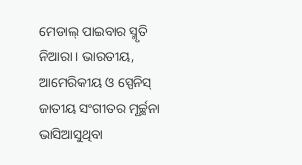ମେଡାଲ୍‌ ପାଇବାର ସ୍ମୃତି ନିଆରା। ଭାରତୀୟ, ଆମେରିକୀୟ ଓ ସ୍ପେନିସ୍ ଜାତୀୟ ସଂଗୀତର ମୂର୍ଚ୍ଛନା ଭାସିଆସୁଥିବା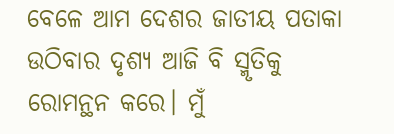ବେଳେ ଆମ ଦେଶର ଜାତୀୟ ପତାକା ଉଠିବାର ଦୃଶ୍ୟ ଆଜି ବି ସ୍ମୃତିକୁ ରୋମନ୍ଥନ କରେ। ମୁଁ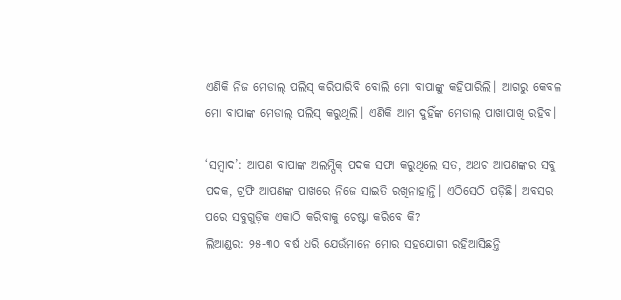ଏଣିକି ନିଜ ମେଡାଲ୍ ପଲିସ୍ କରିପାରିବି ବୋଲି ମୋ ବାପାଙ୍କୁ କହିପାରିଲି। ଆଗରୁ କେବଳ ମୋ ବାପାଙ୍କ ମେଡାଲ୍ ପଲିସ୍ କରୁଥିଲି। ଏଣିକି ଆମ ଦୁହିଁଙ୍କ ମେଡାଲ୍ ପାଖାପାଖି ରହିବ।

‘ସମ୍ବାଦ’: ଆପଣ ବାପାଙ୍କ ଅଲମ୍ପିକ୍ ପଦକ ସଫା କରୁଥିଲେ ସତ, ଅଥଚ ଆପଣଙ୍କର ସବୁ ପଦକ, ଟ୍ରଫି ଆପଣଙ୍କ ପାଖରେ ନିଜେ ସାଇତି ରଖିନାହାନ୍ତି। ଏଠିସେଠି ପଡ଼ିଛି। ଅବସର ପରେ ସବୁଗୁଡ଼ିକ ଏକାଠି କରିବାକୁ ଚେଷ୍ଟା କରିବେ କି?
ଲିଆଣ୍ଡର: ୨୫-୩୦ ବର୍ଷ ଧରି ଯେଉଁମାନେ ମୋର ସହଯୋଗୀ ରହିଆସିଛନ୍ତି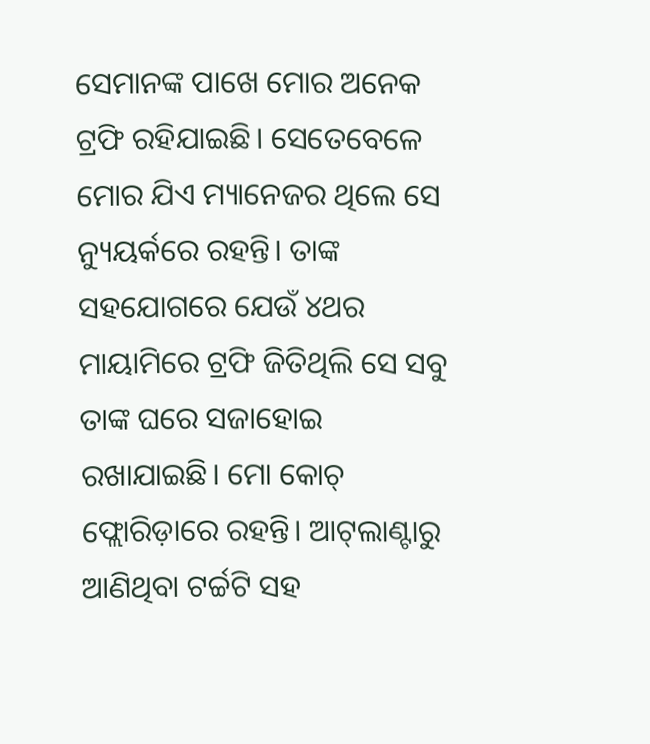ସେମାନଙ୍କ ପାଖେ ମୋର ଅନେକ ଟ୍ରଫି ରହିଯାଇଛି। ସେତେବେଳେ ମୋର ଯିଏ ମ୍ୟାନେଜର ଥିଲେ ସେ ନ୍ୟୁୟର୍କରେ ରହନ୍ତି। ତାଙ୍କ ସହଯୋଗରେ ଯେଉଁ ୪ଥର ମାୟାମିରେ ଟ୍ରଫି ଜିତିଥିଲି ସେ ସବୁ ତାଙ୍କ ଘରେ ସଜାହୋଇ ରଖାଯାଇଛି। ମୋ କୋଚ୍ ଫ୍ଲୋରିଡ଼ାରେ ରହନ୍ତି। ଆଟ୍‌ଲାଣ୍ଟାରୁ ଆଣିଥିବା ଟର୍ଚ୍ଚଟି ସହ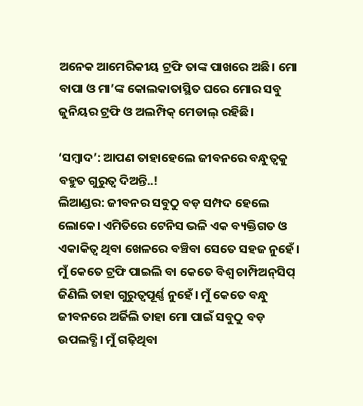ଅନେକ ଆମେରିକୀୟ ଟ୍ରଫି ତାଙ୍କ ପାଖରେ ଅଛି। ମୋ ବାପା ଓ ମା’ଙ୍କ କୋଲକାତାସ୍ଥିତ ଘରେ ମୋର ସବୁ ଜୁନିୟର ଟ୍ରଫି ଓ ଅଲମ୍ପିକ୍ ମେଡାଲ୍ ରହିଛି।

‘ସମ୍ବାଦ’: ଆପଣ ତାହାହେଲେ ଜୀବନରେ ବନ୍ଧୁତ୍ବକୁ ବହୁତ ଗୁରୁତ୍ବ ଦିଅନ୍ତି..!
ଲିଆଣ୍ଡର: ଜୀବନର ସବୁଠୁ ବଡ଼ ସମ୍ପଦ ହେଲେ ଲୋକେ। ଏମିତିରେ ଟେନିସ ଭଳି ଏକ ବ୍ୟକ୍ତିଗତ ଓ ଏକାକିତ୍ବ ଥିବା ଖେଳରେ ବଞ୍ଚିବା ସେତେ ସହଜ ନୁହେଁ। ମୁଁ କେତେ ଟ୍ରଫି ପାଇଲି ବା କେତେ ବିଶ୍ବ ଚାମ୍ପିଅନ୍‌ସିପ୍ ଜିଣିଲି ତାହା ଗୁରୁତ୍ବପୂର୍ଣ୍ଣ ନୁହେଁ। ମୁଁ କେତେ ବନ୍ଧୁ ଜୀବନରେ ଅର୍ଜିଲି ତାହା ମୋ ପାଇଁ ସବୁଠୁ ବଡ଼ ଉପଲବ୍ଧି। ମୁଁ ଗଢ଼ିଥିବା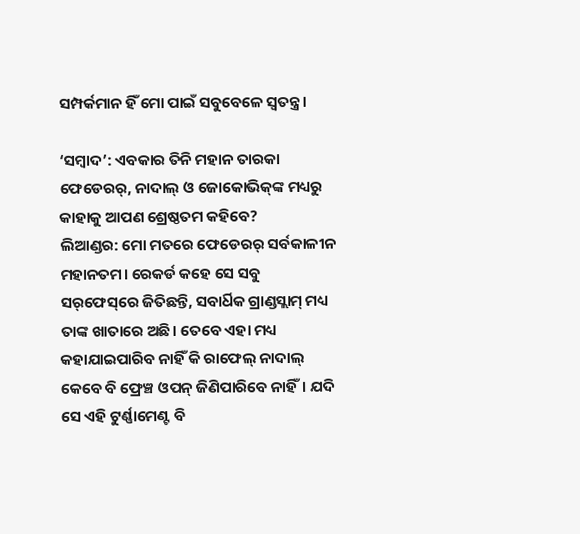ସମ୍ପର୍କମାନ ହିଁ ମୋ ପାଇଁ ସବୁବେଳେ ସ୍ବତନ୍ତ୍ର।

‘ସମ୍ବାଦ’: ଏବକାର ତିନି ମହାନ ତାରକା ଫେଡେରର୍, ନାଦାଲ୍ ଓ ଜୋକୋଭିକ୍‌ଙ୍କ ମଧ୍ୟରୁ କାହାକୁ ଆପଣ ଶ୍ରେଷ୍ଠତମ କହିବେ?
ଲିଆଣ୍ଡର: ମୋ ମତରେ ଫେଡେରର୍ ସର୍ବକାଳୀନ ମହାନତମ। ରେକର୍ଡ କହେ ସେ ସବୁ ସର୍‌ଫେସ୍‌ରେ ଜିତିଛନ୍ତି, ସବାର୍ଧିକ ଗ୍ରାଣ୍ଡସ୍ଲାମ୍ ମଧ୍ୟ ତାଙ୍କ ଖାତାରେ ଅଛି। ତେବେ ଏହା ମଧ୍ୟ କହାଯାଇପାରିବ ନାହିଁ କି ରାଫେଲ୍ ନାଦାଲ୍ କେବେ ବି ଫ୍ରେଞ୍ଚ ଓପନ୍ ଜିଣିପାରିବେ ନାହିଁ। ଯଦି ସେ ଏହି ଟୁର୍ଣ୍ଣାମେଣ୍ଟ ବି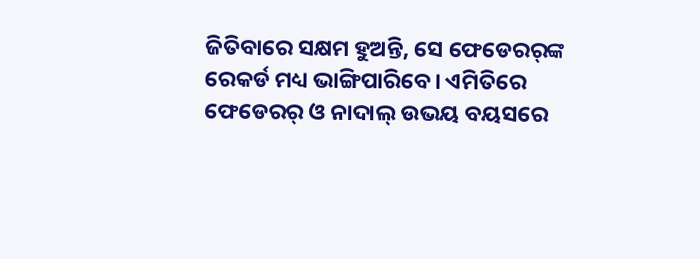ଜିତିବାରେ ସକ୍ଷମ ହୁଅନ୍ତି, ସେ ଫେଡେରର୍‌ଙ୍କ ରେକର୍ଡ ମଧ୍ୟ ଭାଙ୍ଗିପାରିବେ। ଏମିତିରେ ଫେଡେରର୍ ଓ ନାଦାଲ୍‌ ଉଭୟ ବୟସରେ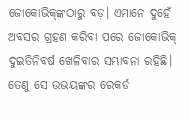ଜୋକୋଭିକ୍‌ଙ୍କଠାରୁ ବଡ଼। ଏମାନେ ଦୁହେଁ ଅବସର ଗ୍ରହଣ କରିବା ପରେ ଜୋକୋଭିକ୍ ଦୁଇତିନିବର୍ଷ ଖେଳିବାର ସମ୍ଭାବନା ରହିଛି। ତେଣୁ ସେ ଉଭୟଙ୍କର ରେକର୍ଡ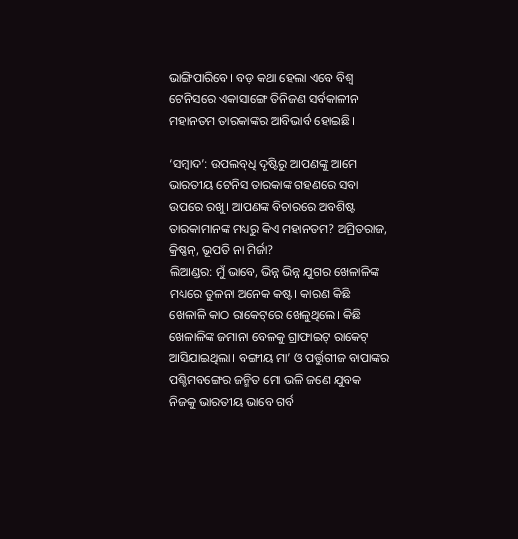ଭାଙ୍ଗିପାରିବେ। ବଡ଼ କଥା ହେଲା ଏବେ ବିଶ୍ବ ଟେନିସରେ ଏକାସାଙ୍ଗେ ତିନିଜଣ ସର୍ବକାଳୀନ ମହାନତମ ତାରକାଙ୍କର ଆବିଭାର୍ବ ହୋଇଛି।

‘ସମ୍ବାଦ’: ଉପଲବ୍‌ଧି ଦୃଷ୍ଟିରୁ ଆପଣଙ୍କୁ ଆମେ ଭାରତୀୟ ଟେନିସ ତାରକାଙ୍କ ଗହଣରେ ସବା ଉପରେ ରଖୁ। ଆପଣଙ୍କ ବିଚାରରେ ଅବଶିଷ୍ଟ ତାରକାମାନଙ୍କ ମଧ୍ୟରୁ କିଏ ମହାନତମ? ଅମ୍ରିତରାଜ, କ୍ରିଷ୍ଣନ୍, ଭୂପତି ନା ମିର୍ଜା?
ଲିଆଣ୍ଡର: ମୁଁ ଭାବେ, ଭିନ୍ନ ଭିନ୍ନ ଯୁଗର ଖେଳାଳିଙ୍କ ମଧ୍ୟରେ ତୁଳନା ଅନେକ କଷ୍ଟ। କାରଣ କିଛି ଖେଳାଳି କାଠ ରାକେଟ୍‌ରେ ଖେଳୁଥିଲେ। କିଛି ଖେଳାଳିଙ୍କ ଜମାନା ବେଳକୁ ଗ୍ରାଫାଇଟ୍ ରାକେଟ୍‌ ଆସିଯାଇଥିଲା। ବଙ୍ଗୀୟ ମା’ ଓ ପର୍ତ୍ତୁଗୀଜ ବାପାଙ୍କର ପଶ୍ଚିମବଙ୍ଗ‌େର ଜନ୍ମିତ ମୋ ଭଳି ଜଣେ ଯୁବକ ନିଜକୁ ଭାରତୀୟ ଭାବେ ଗର୍ବ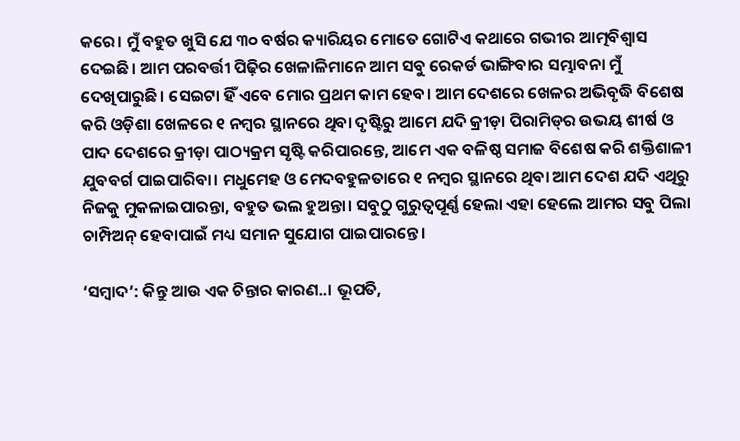କରେ। ମୁଁ ବହୁତ ଖୁସି ଯେ ୩୦ ବର୍ଷର କ୍ୟାରିୟର ମୋତେ ଗୋଟିଏ କଥାରେ ଗଭୀର ଆତ୍ମବିଶ୍ବାସ ଦେଇଛି। ଆମ ପରବର୍ତ୍ତୀ ପିଢ଼ିର ଖେଳାଳିମାନେ ଆମ ସବୁ ରେକର୍ଡ ଭାଙ୍ଗିବାର ସମ୍ଭାବନା ମୁଁ ଦେଖିପାରୁଛି। ସେଇଟା ହିଁ ଏବେ ମୋର ପ୍ରଥମ କାମ ହେବ। ଆମ ଦେଶରେ ଖେଳର ଅଭିବୃଦ୍ଧି ବିଶେଷ କରି ଓଡ଼ିଶା ଖେଳରେ ୧ ନମ୍ବର ସ୍ଥାନରେ ଥିବା ଦୃଷ୍ଟିରୁ ଆମେ ଯଦି କ୍ରୀଡ଼ା ପିରାମିଡ୍‌ର ଉଭୟ ଶୀର୍ଷ ଓ ପାଦ ଦେଶରେ କ୍ରୀଡ଼ା ପାଠ୍ୟକ୍ରମ ସୃଷ୍ଟି କରିପାରନ୍ତେ, ଆମେ ଏକ ବଳିଷ୍ଠ ସମାଜ ବିଶେଷ କରି ଶକ୍ତିଶାଳୀ ଯୁବବର୍ଗ ପାଇପାରିବା। ମଧୁମେହ ଓ ମେଦବହୁଳତାରେ ୧ ନମ୍ବର ସ୍ଥାନରେ ଥିବା ଆମ ଦେଶ ଯଦି ଏଥିରୁ ନିଜକୁ ମୁକଳାଇପାରନ୍ତା, ବହୁତ ଭଲ ହୁଅନ୍ତା। ସବୁଠୁ ଗୁରୁତ୍ବପୂର୍ଣ୍ଣ ହେଲା ଏହା ହେଲେ ଆମର ସବୁ ପିଲା ଚାମ୍ପିଅନ୍ ହେବାପାଇଁ ମଧ୍ୟ ସମାନ ସୁଯୋଗ ପାଇପାରନ୍ତେ।

‘ସମ୍ବାଦ’: କିନ୍ତୁ ଆଉ ଏକ ଚିନ୍ତାର କାରଣ..। ଭୂପତି,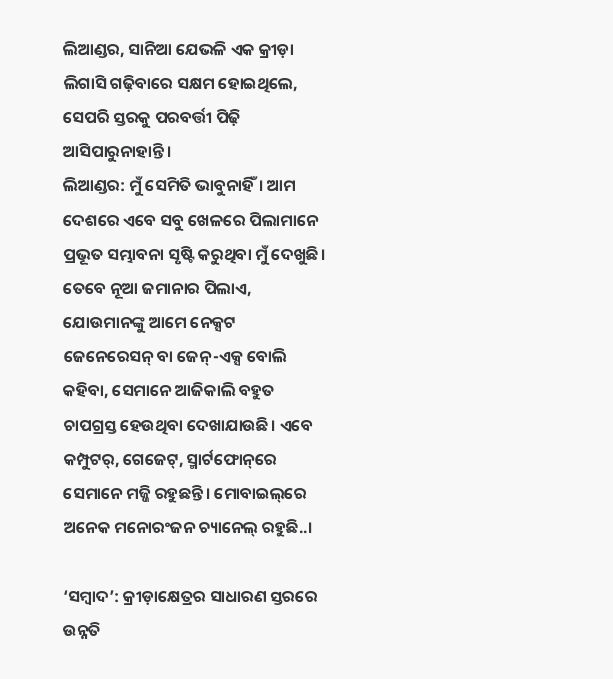ଲିଆଣ୍ଡର, ସାନିଆ ଯେଭଳି ଏକ କ୍ରୀଡ଼ା ଲିଗାସି ଗଢ଼ିବାରେ ସକ୍ଷମ ହୋଇଥିଲେ, ସେପରି ସ୍ତରକୁ ପରବର୍ତ୍ତୀ ପିଢ଼ି ଆସିପାରୁନାହାନ୍ତି।
ଲିଆଣ୍ଡର: ମୁଁ ସେମିତି ଭାବୁନାହିଁ। ଆ‌ମ ଦେଶରେ ଏବେ ସବୁ ଖେଳରେ ପିଲାମାନେ ପ୍ରଭୂତ ସମ୍ଭାବନା ସୃଷ୍ଟି କରୁଥିବା ମୁଁ ଦେଖୁଛି। ତେବେ ନୂଆ ଜମାନାର ପିଲାଏ, ଯୋଉମାନଙ୍କୁ ଆମେ ନେକ୍ସଟ ଜେନେରେସନ୍ ବା ଜେନ୍-ଏକ୍ସ ବୋଲି କହିବା, ସେମାନେ ଆଜିକାଲି ବହୁତ ଚାପଗ୍ରସ୍ତ ହେଉଥିବା ଦେଖାଯାଉଛି। ଏବେ କମ୍ପୁଟର୍, ଗେଜେଟ୍, ସ୍ମାର୍ଟଫୋନ୍‌ରେ ସେମାନେ ମଜ୍ଜି ରହୁଛନ୍ତି। ମୋବାଇଲ୍‌ରେ ଅନେକ ମନୋରଂଜନ ଚ୍ୟାନେଲ୍ ରହୁଛି..।

‘ସମ୍ବାଦ’: କ୍ରୀଡ଼ାକ୍ଷେତ୍ରର ସାଧାରଣ ସ୍ତରରେ ଉନ୍ନତି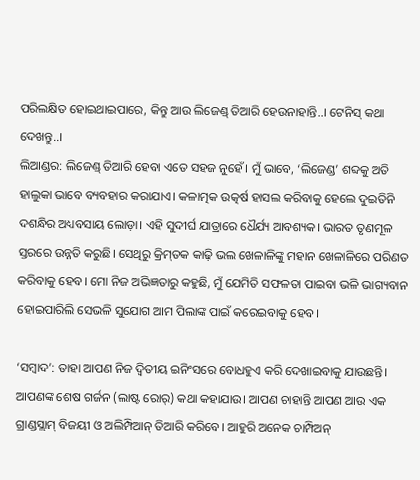ପରିଲକ୍ଷିତ ହୋଇଥାଇପାରେ, କିନ୍ତୁ ଆଉ ଲିଜେଣ୍ଡ୍ ତିଆରି ହେଉନାହାନ୍ତି..। ଟେନିସ୍ କଥା ଦେଖନ୍ତୁ..।
ଲିଆଣ୍ଡର: ଲିଜେଣ୍ଡ୍ ତିଆରି ହେବା ଏତେ ସହଜ ନୁହେଁ। ମୁଁ ଭାବେ, ‘ଲିଜେଣ୍ଡ’ ଶବ୍ଦକୁ ଅତି ହାଲୁକା ଭାବେ ବ୍ୟବହାର କରାଯାଏ। କଳାତ୍ମକ ଉତ୍କର୍ଷ ହାସଲ କରିବାକୁ ହେଲେ ଦୁଇତିନି ଦଶନ୍ଧିର ଅଧ୍ୟବସାୟ ଲୋଡ଼ା। ଏହି ସୁଦୀର୍ଘ ଯାତ୍ରାରେ ଧୈର୍ଯ୍ୟ ଆବଶ୍ୟକ। ଭାରତ ତୃଣମୂଳ ସ୍ତରରେ ଉନ୍ନତି କରୁଛି। ସେଥିରୁ କ୍ରିମ୍‌ତକ କାଢ଼ି ଭଲ ଖେଳାଳିଙ୍କୁ ମହାନ ଖେଳାଳିରେ ପରିଣତ କରିବାକୁ ହେବ। ମୋ ନିଜ ଅଭିଜ୍ଞତାରୁ କହୁଛି, ମୁଁ ଯେମିତି ସଫଳତା ପାଇବା ଭଳି ଭାଗ୍ୟବାନ ହୋଇପାରିଲି ସେଭଳି ସୁଯୋଗ ଆମ ପିଲାଙ୍କ ପାଇଁ କରେଇବାକୁ ହେବ।

‘ସମ୍ବାଦ’: ତାହା ଆପଣ ନିଜ ଦ୍ବିତୀୟ ଇନିଂସରେ ବୋଧହୁଏ କରି ଦେଖାଇବାକୁ ଯାଉଛନ୍ତି। ଆପଣଙ୍କ ଶେଷ ଗର୍ଜନ (ଲାଷ୍ଟ ରୋର୍) କଥା କହାଯାଉ। ଆପଣ ଚାହାନ୍ତି ଆପଣ ଆଉ ଏକ ଗ୍ରାଣ୍ଡସ୍ଲାମ୍ ବିଜୟୀ ଓ ଅଲିମ୍ପିଆନ୍ ତିଆରି କରିବେ। ଆହୁରି ଅନେକ ଚାମ୍ପିଅନ୍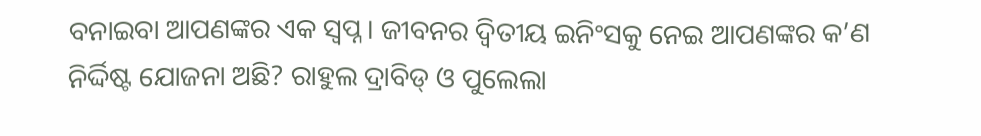ବନାଇବା ଆପଣଙ୍କର ଏକ ସ୍ବପ୍ନ। ଜୀବନର ଦ୍ବିତୀୟ ଇନିଂସକୁ ନେଇ ଆପଣଙ୍କର କ’ଣ ନିର୍ଦ୍ଦିଷ୍ଟ ଯୋଜନା ଅଛି? ରାହୁଲ ଦ୍ରାବିଡ୍ ଓ ପୁଲେଲା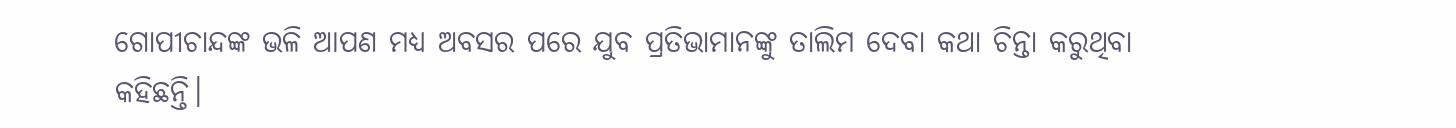ଗୋପୀଚାନ୍ଦଙ୍କ ଭଳି ଆପଣ ମଧ୍ୟ ଅବସର ପରେ ଯୁବ ପ୍ରତିଭାମାନଙ୍କୁ ତାଲିମ ଦେବା କଥା ଚିନ୍ତା କରୁଥିବା କହିଛନ୍ତି।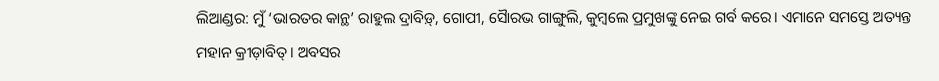ଲିଆଣ୍ଡର: ମୁଁ ‘ଭାରତର କାନ୍ଥ’ ରାହୁଲ ଦ୍ରାବିଡ଼୍, ଗୋପୀ, ସୋୖରଭ ଗାଙ୍ଗୁଲି, କୁମ୍ବଲେ ପ୍ରମୁଖଙ୍କୁ ନେଇ ଗର୍ବ କରେ। ଏମାନେ ସମସ୍ତେ ଅତ୍ୟନ୍ତ ମହାନ କ୍ରୀଡ଼ାବିତ୍‌। ଅବସର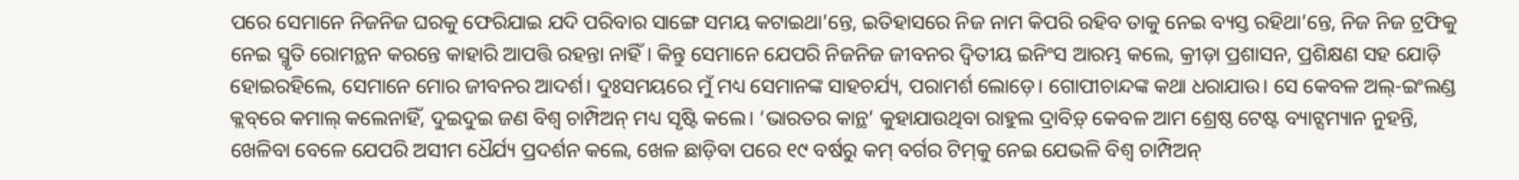ପରେ ସେମାନେ ନିଜନିଜ ଘରକୁ ଫେରିଯାଇ ଯଦି ପରିବାର ସାଙ୍ଗେ ସମୟ କଟାଇଥା’ନ୍ତେ, ଇତିହାସରେ ନିଜ ନାମ କିପରି ରହିବ ତାକୁ ନେଇ ବ୍ୟସ୍ତ ରହିଥା’ନ୍ତେ, ନିଜ ନିଜ ଟ୍ରଫିକୁ ନେଇ ସ୍ମୃତି ରୋମନ୍ଥନ କରନ୍ତେ କାହାରି ଆପତ୍ତି ରହନ୍ତା ନାହିଁ। କିନ୍ତୁ ସେମାନେ ଯେପରି ନିଜନିଜ ଜୀବନର ଦ୍ବିତୀୟ ଇନିଂସ ଆରମ୍ଭ କଲେ, କ୍ରୀଡ଼ା ପ୍ରଶାସନ, ପ୍ରଶିକ୍ଷଣ ସହ ଯୋଡ଼ି ହୋଇରହିଲେ, ସେମାନେ ମୋର ଜୀବନର ଆଦର୍ଶ। ଦୁଃସମୟରେ ମୁଁ ମଧ୍ୟ ସେମାନଙ୍କ ସାହଚର୍ଯ୍ୟ, ପରାମର୍ଶ ଲୋଡ଼େ। ଗୋପୀଚାନ୍ଦଙ୍କ କଥା ଧରାଯାଉ। ସେ କେବଳ ଅଲ୍-ଇଂଲଣ୍ଡ କ୍ଲବ୍‌ରେ କମାଲ୍ କଲେନାହିଁ, ଦୁଇଦୁଇ ଜଣ ବିଶ୍ବ ଚାମ୍ପିଅନ୍ ମଧ୍ୟ ସୃଷ୍ଟି କଲେ। ‘ଭାରତର କାନ୍ଥ’ କୁହାଯାଉଥିବା ରାହୁଲ ଦ୍ରାବିଡ଼୍ କେବଳ ଆମ ଶ୍ରେଷ୍ଠ ଟେଷ୍ଟ ବ୍ୟାଟ୍ସମ୍ୟାନ ନୁହନ୍ତି, ଖେଳିବା ବେଳେ ଯେପରି ଅସୀମ ଧୈର୍ଯ୍ୟ ପ୍ରଦର୍ଶନ କଲେ, ଖେଳ ଛାଡ଼ିବା ପରେ ୧୯ ବର୍ଷରୁ କମ୍ ବର୍ଗର ଟିମ୍‌କୁ ନେଇ ଯେଭଳି ବିଶ୍ବ ଚାମ୍ପିଅନ୍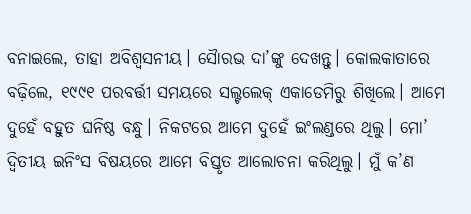ବନାଇଲେ, ତାହା ଅବିଶ୍ବସନୀୟ। ସୋୖରଭ ଦା’ଙ୍କୁ ଦେଖନ୍ତୁ। କୋଲକାତାରେ ବଢ଼ିଲେ, ୧୯୯୧ ପରବର୍ତ୍ତୀ ସମୟରେ ସଲ୍ଟଲେକ୍ ଏକାଡେମିରୁ ଶିଖିଲେ। ଆମେ ଦୁହେଁ ବହୁତ ଘନିଷ୍ଠ ବନ୍ଧୁ। ନିକଟରେ ଆମେ ଦୁହେଁ ଇଂଲଣ୍ଡରେ ଥିଲୁ। ମୋ’ ଦ୍ବିତୀୟ ଇନିଂସ ବିଷୟରେ ଆମେ ବିସ୍ତୃତ ଆଲୋଚନା କରିଥିଲୁ। ମୁଁ କ’ଣ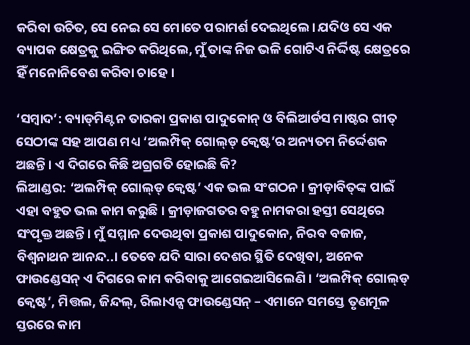କରିବା ଉଚିତ, ସେ ନେଇ ସେ ମୋତେ ପରାମର୍ଶ ଦେଇଥିଲେ। ଯଦିଓ ସେ ଏକ ବ୍ୟାପକ କ୍ଷେତ୍ରକୁ ଇଙ୍ଗିତ କରିଥିଲେ, ମୁଁ ତାଙ୍କ ନିଜ ଭଳି ଗୋଟିଏ ନିର୍ଦ୍ଦିଷ୍ଟ କ୍ଷେତ୍ରରେ ହିଁ ମନୋନିବେଶ କରିବା ଚାହେ।

‘ସମ୍ବାଦ’: ବ୍ୟାଡ୍‌ମିଣ୍ଟନ ତାରକା ପ୍ରକାଶ ପାଦୁକୋନ୍ ଓ ବିଲିଆର୍ଡସ ମାଷ୍ଟର ଗୀତ୍‌ ସେଠୀଙ୍କ ସହ ଆପଣ ମଧ୍ୟ ‘ଅଲମ୍ପିକ୍ ଗୋଲ୍‌ଡ୍ କ୍ବେଷ୍ଟ’ର ଅନ୍ୟତମ ନିର୍ଦ୍ଦେଶକ ଅଛନ୍ତି। ଏ ଦିଗରେ କିଛି ଅଗ୍ରଗତି ହୋଇଛି କି?
ଲିଆଣ୍ଡର: ‘ଅଲମ୍ପିକ୍ ଗୋଲ୍‌ଡ୍ କ୍ବେଷ୍ଟ’ ଏକ ଭଲ ସଂଗଠନ। କ୍ରୀଡ଼ାବିତ୍‌ଙ୍କ ପାଇଁ ଏହା ବହୁତ ଭଲ କାମ କରୁଛି। କ୍ରୀଡ଼ାଜଗତର ବହୁ ନାମକରା ହସ୍ତୀ ସେଥିରେ ସଂପୃକ୍ତ ଅଛନ୍ତି। ମୁଁ ସମ୍ମାନ ଦେଉଥିବା ପ୍ରକାଶ ପାଦୁକୋନ, ନିରବ ବଜାଜ, ବିଶ୍ବନାଥନ ଆନନ୍ଦ..। ତେବେ ଯଦି ସାରା ଦେଶର ସ୍ଥିତି ଦେଖିବା, ଅନେକ ଫାଉଣ୍ଡେସନ୍ ଏ ଦିଗରେ କାମ କରିବାକୁ ଆଗେଇଆସିଲେଣି। ‘ଅଲମ୍ପିକ୍ ଗୋଲ୍‌ଡ୍ କ୍ବେଷ୍ଟ’, ମିତ୍ତଲ, ଜିନ୍ଦଲ୍, ରିଲାଏନ୍ସ ଫାଉଣ୍ଡେସନ୍ – ଏମାନେ ସମସ୍ତେ ତୃଣମୂଳ ସ୍ତରରେ କାମ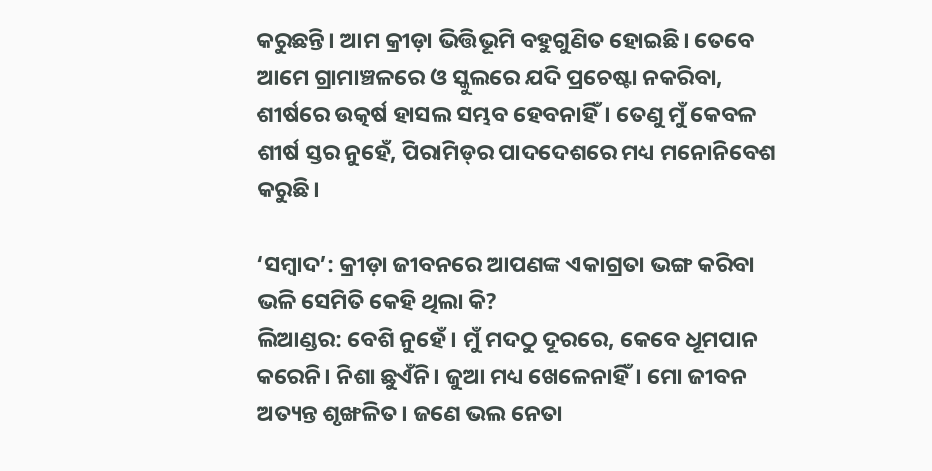କରୁଛନ୍ତି। ଆମ କ୍ରୀଡ଼ା ଭିତ୍ତିଭୂମି ବହୁଗୁଣିତ ହୋଇଛି। ତେବେ ଆମେ ଗ୍ରାମାଞ୍ଚଳରେ ଓ ସ୍କୁଲରେ ଯଦି ପ୍ରଚେଷ୍ଟା ନକରିବା, ଶୀର୍ଷରେ ଉତ୍କର୍ଷ ହାସଲ ସମ୍ଭବ ହେବନାହିଁ। ତେଣୁ ମୁଁ କେବଳ ଶୀର୍ଷ ସ୍ତର ନୁହେଁ, ପିରାମିଡ୍‌ର ପାଦଦେଶରେ ମଧ୍ୟ ମନୋନିବେଶ କରୁଛି।

‘ସମ୍ବାଦ’: କ୍ରୀଡ଼ା ଜୀବନରେ ଆପଣଙ୍କ ଏକାଗ୍ରତା ଭଙ୍ଗ କରିବା ଭଳି ସେମିତି କେହି ଥିଲା କି?
ଲିଆଣ୍ଡର: ବେଶି ନୁହେଁ। ମୁଁ ମଦଠୁ ଦୂରରେ, କେବେ ଧୂମପାନ କରେନି। ନିଶା ଛୁଏଁନି। ଜୁଆ ମଧ୍ୟ ଖେଳେନାହିଁ। ମୋ ଜୀବନ ଅତ୍ୟନ୍ତ ଶୃଙ୍ଖଳିତ। ଜଣେ ଭଲ ନେତା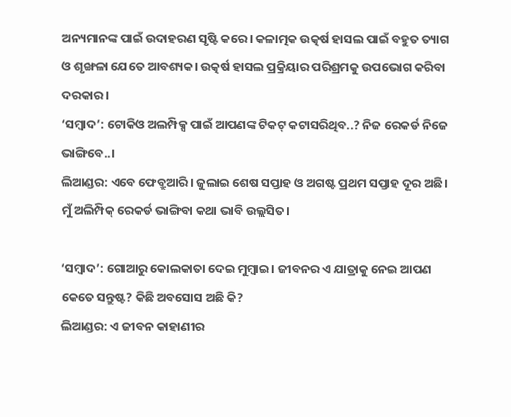ଅନ୍ୟମାନଙ୍କ ପାଇଁ ଉଦାହରଣ ସୃଷ୍ଟି କରେ। କଳାତ୍ମକ ଉତ୍କର୍ଷ ହାସଲ ପାଇଁ ବହୁତ ତ୍ୟାଗ ଓ ଶୃଙ୍ଖଳା ଯେତେ ଆବଶ୍ୟକ। ଉତ୍କର୍ଷ ହାସଲ ପ୍ରକ୍ରିୟାର ପରିଶ୍ରମକୁ ଉପଭୋଗ କରିବା ଦରକାର।
‘ସମ୍ବାଦ’: ଟୋକିଓ ଅଲମ୍ପିକ୍ସ ପାଇଁ ଆପଣଙ୍କ ଟିକଟ୍ କଟାସରିଥିବ..? ନିଜ ରେକର୍ଡ ନିଜେ ଭାଙ୍ଗିବେ..।
ଲିଆଣ୍ଡର: ଏବେ ଫେବ୍ରୁଆରି। ଜୁଲାଇ ଶେଷ ସପ୍ତାହ ଓ ଅଗଷ୍ଟ ପ୍ରଥମ ସପ୍ତାହ ଦୂର ଅଛି। ମୁଁ ଅଲିମ୍ପିକ୍ ରେକର୍ଡ ଭାଙ୍ଗିବା କଥା ଭାବି ଉଲ୍ଲସିତ।

‘ସମ୍ବାଦ’: ଗୋଆରୁ କୋଲକାତା ଦେଇ ମୁମ୍ବାଇ। ଜୀବନର ଏ ଯାତ୍ରାକୁ ନେଇ ଆପଣ କେତେ ସନ୍ତୁଷ୍ଟ? କିଛି ଅବସୋସ ଅଛି କି?
ଲିଆଣ୍ଡର: ଏ ଜୀବନ କାହାଣୀର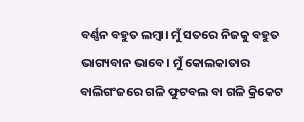ବର୍ଣ୍ଣନ ବହୁତ ଲମ୍ବା। ମୁଁ ସତରେ ନିଜକୁ ବହୁତ ଭାଗ୍ୟବାନ ଭାବେ। ମୁଁ କୋଲକାତାର ବାଲିଗଂଜରେ ଗଳି ଫୁଟବଲ ବା ଗଳି କ୍ରିକେଟ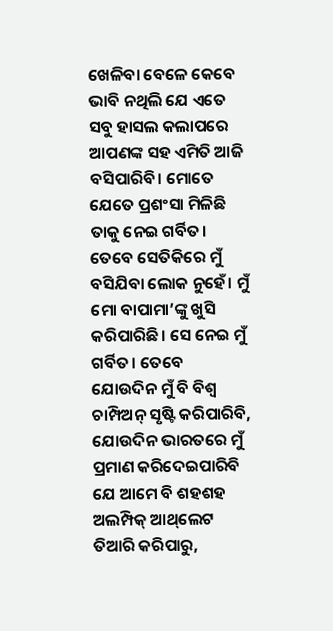ଖେଳିବା ବେଳେ କେବେ ଭାବି ନଥିଲି ଯେ ଏତେ ସବୁ ହାସଲ କଲାପରେ ଆପଣଙ୍କ ସହ ଏମିତି ଆଜି ବସିପାରିବି। ମୋତେ ଯେତେ ପ୍ରଶଂସା ମିଳିଛି ତାକୁ ନେଇ ଗର୍ବିତ। ତେବେ ସେତିକିରେ ମୁଁ ବସିଯିବା ଲୋକ ନୁହେଁ। ମୁଁ ମୋ ବାପାମା’ଙ୍କୁ ଖୁସି କରିପାରିଛି। ସେ ନେଇ ମୁଁ ଗର୍ବିତ। ତେବେ ଯୋଉଦିନ ମୁଁ ବି ବିଶ୍ବ ଚାମ୍ପିଅନ୍ ସୃଷ୍ଟି କରିପାରିବି, ଯୋଉଦିନ ଭାରତରେ ମୁଁ ପ୍ରମାଣ କରିଦେଇପାରିବି ଯେ ଆମେ ବି ଶହଶହ ଅଲମ୍ପିକ୍ ଆଥ୍‌ଲେଟ ତିଆରି କରିପାରୁ,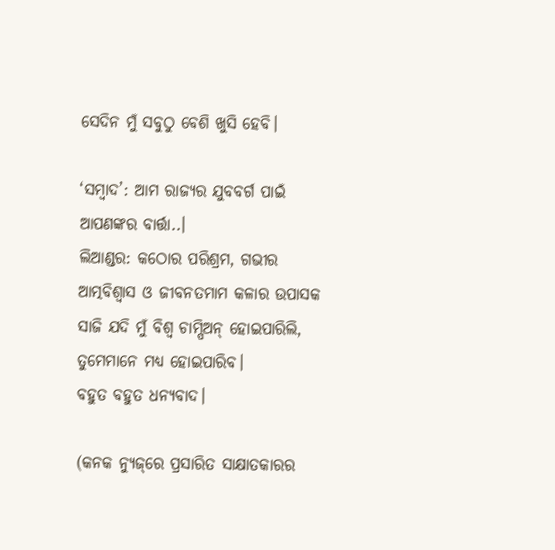ସେଦିନ ମୁଁ ସବୁଠୁ ବେଶି ଖୁସି ହେବି।

‘ସମ୍ବାଦ’: ଆମ ରାଜ୍ୟର ଯୁବବର୍ଗ ପାଇଁ ଆପଣଙ୍କର ବାର୍ତ୍ତା..।
ଲିଆଣ୍ଡର: କଠୋର ପରିଶ୍ରମ, ଗଭୀର ଆତ୍ମବିଶ୍ବାସ ଓ ଜୀବନତମାମ କଳାର ଉପାସକ ସାଜି ଯଦି ମୁଁ ବିଶ୍ବ ଚାମ୍ପିଅନ୍ ହୋଇପାରିଲି, ତୁମେମାନେ ମଧ୍ୟ ହୋଇପାରିବ।
ବହୁତ ବହୁତ ଧନ୍ୟବାଦ।

(କନକ ନ୍ୟୁଜ୍‌ରେ ପ୍ରସାରିତ ସାକ୍ଷାତକାରର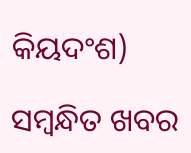କିୟଦଂଶ)

ସମ୍ବନ୍ଧିତ ଖବର